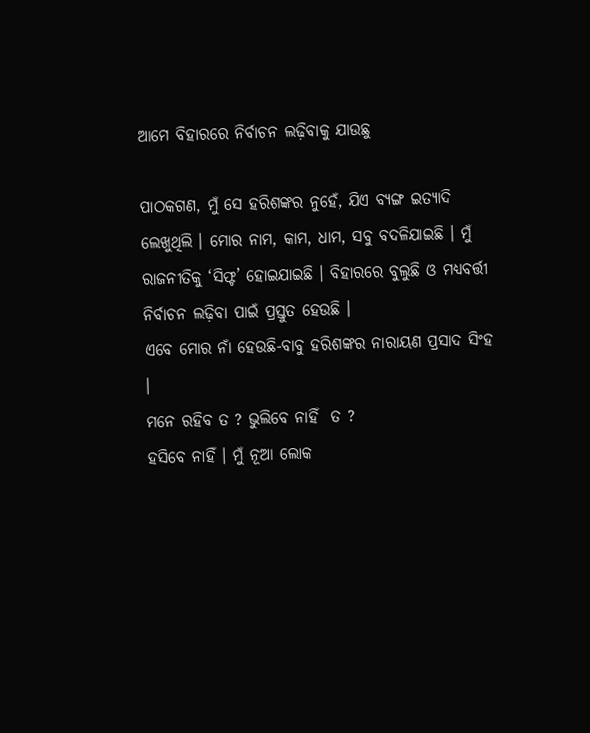ଆମେ ବିହାରରେ ନିର୍ବାଚନ ଲଢ଼ିବାକୁ ଯାଉଛୁ

ପାଠକଗଣ, ମୁଁ ସେ ହରିଶଙ୍କର ନୁହେଁ, ଯିଏ ବ୍ୟଙ୍ଗ ଇତ୍ୟାଦି ଲେଖୁଥିଲି । ମୋର ନାମ, କାମ, ଧାମ, ସବୁ ବଦଳିଯାଇଛି । ମୁଁ ରାଜନୀତିକୁ ‘ସିଫ୍ଟ’ ହୋଇଯାଇଛି । ବିହାରରେ ବୁଲୁଛି ଓ ମଧ୍ୟବର୍ତ୍ତୀ ନିର୍ବାଚନ ଲଢ଼ିବା ପାଇଁ ପ୍ରସ୍ତୁତ ହେଉଛି ।
ଏବେ ମୋର ନାଁ ହେଉଛି-ବାବୁ ହରିଶଙ୍କର ନାରାୟଣ ପ୍ରସାଦ ସିଂହ ।
ମନେ ରହିବ ତ ? ଭୁଲିବେ ନାହିଁ  ତ ?
ହସିବେ ନାହିଁ । ମୁଁ ନୂଆ ଲୋକ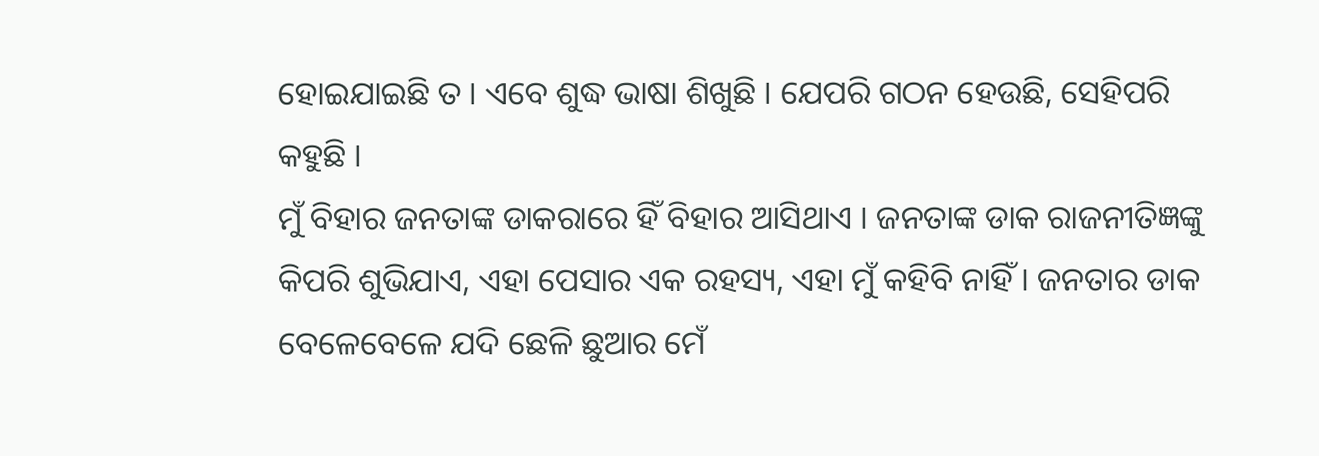ହୋଇଯାଇଛି ତ । ଏବେ ଶୁଦ୍ଧ ଭାଷା ଶିଖୁଛି । ଯେପରି ଗଠନ ହେଉଛି, ସେହିପରି କହୁଛି ।
ମୁଁ ବିହାର ଜନତାଙ୍କ ଡାକରାରେ ହିଁ ବିହାର ଆସିଥାଏ । ଜନତାଙ୍କ ଡାକ ରାଜନୀତିଜ୍ଞଙ୍କୁ କିପରି ଶୁଭିଯାଏ, ଏହା ପେସାର ଏକ ରହସ୍ୟ, ଏହା ମୁଁ କହିବି ନାହିଁ । ଜନତାର ଡାକ ବେଳେବେଳେ ଯଦି ଛେଳି ଛୁଆର ମେଁ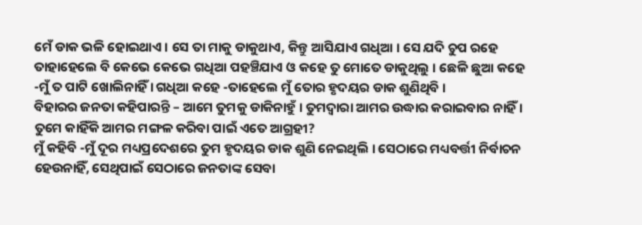ମେଁ ଡାକ ଭଳି ହୋଇଥାଏ । ସେ ତା ମାକୁ ଡାକୁଥାଏ, କିନ୍ତୁ ଆସିଯାଏ ଗଧିଆ । ସେ ଯଦି ଚୁପ ରହେ ତାହାହେଲେ ବି କେଭେ କେଭେ ଗଧିଆ ପହଞ୍ଚିଯାଏ ଓ କହେ ତୁ ମୋତେ ଡାକୁଥିଲୁ । ଛେଳି ଛୁଆ କହେ -ମୁଁ ତ ପାଟି ଖୋଲିନାହିଁ । ଗଧିଆ କହେ -ତାହେଲେ ମୁଁ ତୋର ହୃଦୟର ଡାକ ଶୁଣିଥିବି ।
ବିହାରର ଜନତା କହିପାରନ୍ତି – ଆମେ ତୁମକୁ ଡାକିନାହୁଁ । ତୁମଦ୍ୱାରା ଆମର ଉଦ୍ଧାର କରାଇବାର ନାହିଁ । ତୁମେ କାହିଁକି ଆମର ମଙ୍ଗଳ କରିବା ପାଇଁ ଏତେ ଆଗ୍ରହୀ?
ମୁଁ କହିବି -ମୁଁ ଦୂର ମଧ୍ୟପ୍ରଦେଶରେ ତୁମ ହୃଦୟର ଡାକ ଶୁଣି ନେଇଥିଲି । ସେଠାରେ ମଧ୍ୟବର୍ତ୍ତୀ ନିର୍ବାଚନ ହେଉନାହିଁ, ସେଥିପାଇଁ ସେଠାରେ ଜନତାଙ୍କ ସେବା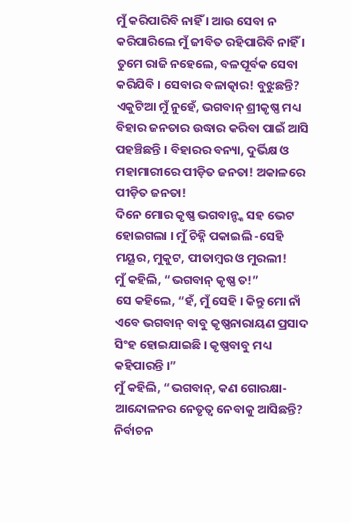ମୁଁ କରିପାରିବି ନାହିଁ । ଆଉ ସେବା ନ କରିପାରିଲେ ମୁଁ ଜୀବିତ ରହିପାରିବି ନାହିଁ । ତୁମେ ରାଜି ନହେଲେ, ବଳପୂର୍ବକ ସେବା କରିଯିବି । ସେବାର ବଳାତ୍କାର! ବୁଝୁଛନ୍ତି?
ଏକୁଟିଆ ମୁଁ ନୁହେଁ, ଭଗବାନ୍ ଶ୍ରୀକୃଷ୍ଣ ମଧ୍ୟ ବିହାର ଜନତାର ଉଦ୍ଧାର କରିବା ପାଇଁ ଆସି ପହଞ୍ଚିଛନ୍ତି । ବିହାରର ବନ୍ୟା, ଦୁର୍ଭିକ୍ଷ ଓ ମହାମାରୀରେ ପୀଡ଼ିତ ଜନତା! ଅକାଳରେ ପୀଡ଼ିତ ଜନତା!
ଦିନେ ମୋର କୃଷ୍ଣ ଭଗବାନ୍ଙ୍କ ସହ ଭେଟ ହୋଇଗଲା । ମୁଁ ଚିହ୍ନି ପକାଇଲି -ସେହି ମୟୂର, ମୁକୁଟ, ପୀତାମ୍ବର ଓ ମୁରଲୀ!
ମୁଁ କହିଲି, “ଭଗବାନ୍ କୃଷ୍ଣ ତ!”
ସେ କହିଲେ, “ହଁ, ମୁଁ ସେହି । କିନ୍ତୁ ମୋ ନାଁ ଏବେ ଭଗବାନ୍ ବାବୁ କୃଷ୍ଣନାରାୟଣ ପ୍ରସାଦ ସିଂହ ହୋଇଯାଇଛି । କୃଷ୍ଣବାବୁ ମଧ୍ୟ କହିପାରନ୍ତି ।”
ମୁଁ କହିଲି, “ଭଗବାନ୍, କଣ ଗୋରକ୍ଷା-ଆନ୍ଦୋଳନର ନେତୃତ୍ୱ ନେବାକୁ ଆସିଛନ୍ତି? ନିର୍ବାଚନ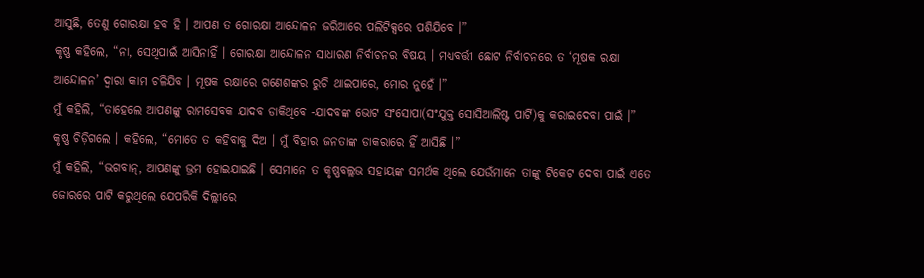ଆସୁଛି, ତେଣୁ ଗୋରକ୍ଷା ହବ ହି । ଆପଣ ତ ଗୋରକ୍ଷା ଆନ୍ଦୋଳନ ଜରିଆରେ ପଲିଟିକ୍ସରେ ପଶିଯିବେ ।”
କୃଷ୍ଣ କହିଲେ, “ନା, ସେଥିପାଇଁ ଆସିନାହିଁ । ଗୋରକ୍ଷା ଆନ୍ଦୋଳନ ସାଧାରଣ ନିର୍ବାଚନର ବିଷୟ । ମଧ୍ୟବର୍ତ୍ତୀ ଛୋଟ ନିର୍ବାଚନରେ ତ ‘ମୂଷକ ରକ୍ଷା ଆନ୍ଦୋଳନ’ ଦ୍ୱାରା କାମ ଚଳିଯିବ । ମୂଷକ ରକ୍ଷାରେ ଗଣେଶଙ୍କର ରୁଚି ଥାଇପାରେ, ମୋର ନୁହେଁ ।”
ମୁଁ କହିଲି, “ତାହେଲେ ଆପଣଙ୍କୁ ରାମସେବକ ଯାଦବ ଡାକିଥିବେ -ଯାଦବଙ୍କ ଭୋଟ ସଂସୋପା(ସଂଯୁକ୍ତ ସୋସିଆଲିଷ୍ଟ ପାର୍ଟି)କୁ କରାଇଦେବା ପାଇଁ ।”
କୃଷ୍ଣ ଚିଡ଼ିଗଲେ । କହିଲେ, “ମୋତେ ତ କହିବାକୁ ଦିଅ । ମୁଁ ବିହାର ଜନତାଙ୍କ ଡାକରାରେ ହିଁ ଆସିଛି ।”
ମୁଁ କହିଲି, “ଭଗବାନ୍, ଆପଣଙ୍କୁ ଭ୍ରମ ହୋଇଯାଇଛି । ସେମାନେ ତ କୃଷ୍ଣବଲ୍ଲଭ ସହାୟଙ୍କ ସମର୍ଥକ ଥିଲେ ଯେଉଁମାନେ ତାଙ୍କୁ ଟିକେଟ ଦେବା ପାଇଁ ଏତେ ଜୋରରେ ପାଟି କରୁଥିଲେ ଯେପରିକି ଦିଲ୍ଲୀରେ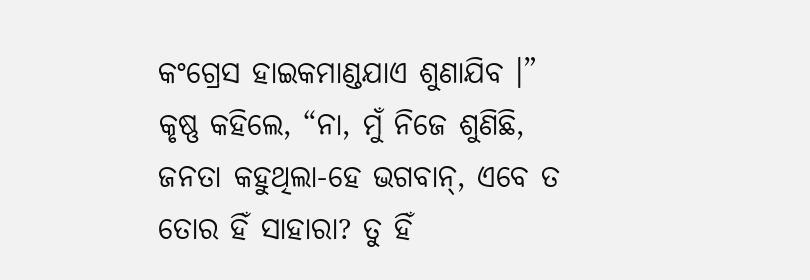କଂଗ୍ରେସ ହାଇକମାଣ୍ଡଯାଏ ଶୁଣାଯିବ ।”
କୃଷ୍ଣ କହିଲେ, “ନା, ମୁଁ ନିଜେ ଶୁଣିଛି, ଜନତା କହୁଥିଲା-ହେ ଭଗବାନ୍, ଏବେ ତ ତୋର ହିଁ ସାହାରା? ତୁ ହିଁ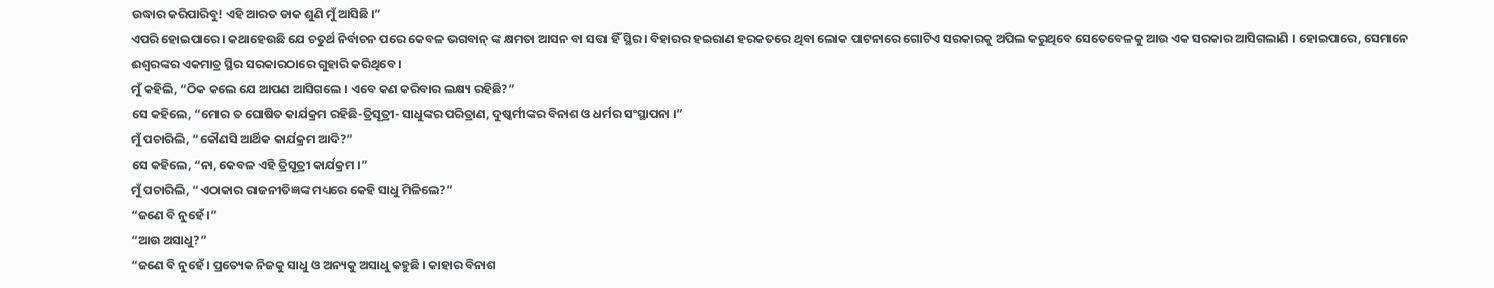ଉଦ୍ଧାର କରିପାରିବୁ! ଏହି ଆରତ ଡାକ ଶୁଣି ମୁଁ ଆସିଛି ।”
ଏପରି ହୋଇପାରେ । କଥାହେଉଛି ଯେ ଚତୁର୍ଥ ନିର୍ବାଚନ ପରେ କେବଳ ଭଗବାନ୍ ଙ୍କ କ୍ଷମତା ଆସନ ବା ସତ୍ତା ହିଁ ସ୍ଥିର । ବିହାରର ହଇରାଣ ହରକତରେ ଥିବା ଲୋକ ପାଟନାରେ ଗୋଟିଏ ସରକାରକୁ ଅପିଲ କରୁଥିବେ ସେତେବେଳକୁ ଆଉ ଏକ ସରକାର ଆସିଗଲାଣି । ହୋଇପାରେ, ସେମାନେ ଈଶ୍ୱରଙ୍କର ଏକମାତ୍ର ସ୍ଥିର ସରକାରଠାରେ ଗୁହାରି କରିଥିବେ ।
ମୁଁ କହିଲି, “ଠିକ କଲେ ଯେ ଆପଣ ଆସିଗଲେ । ଏବେ କଣ କରିବାର ଲକ୍ଷ୍ୟ ରହିଛି?”
ସେ କହିଲେ, “ମୋର ତ ଘୋଷିତ କାର୍ଯକ୍ରମ ରହିଛି-ତ୍ରିସୂତ୍ରୀ- ସାଧୁଙ୍କର ପରିତ୍ରାଣ, ଦୁଷ୍କର୍ମୀଙ୍କର ବିନାଶ ଓ ଧର୍ମର ସଂସ୍ଥାପନା ।”
ମୁଁ ପଚାରିଲି, “କୌଣସି ଆର୍ଥିକ କାର୍ଯକ୍ରମ ଆଦି?”
ସେ କହିଲେ, “ନା, କେବଳ ଏହି ତ୍ରିସୂତ୍ରୀ କାର୍ଯକ୍ରମ ।”
ମୁଁ ପଚାରିଲି, “ଏଠାକାର ରାଜନୀତିଜ୍ଞଙ୍କ ମଧ୍ୟରେ କେହି ସାଧୁ ମିଳିଲେ?”
“ଜଣେ ବି ନୁହେଁ ।”
“ଆଉ ଅସାଧୁ?”
“ଜଣେ ବି ନୁହେଁ । ପ୍ରତ୍ୟେକ ନିଜକୁ ସାଧୁ ଓ ଅନ୍ୟକୁ ଅସାଧୁ କହୁଛି । କାହାର ବିନାଶ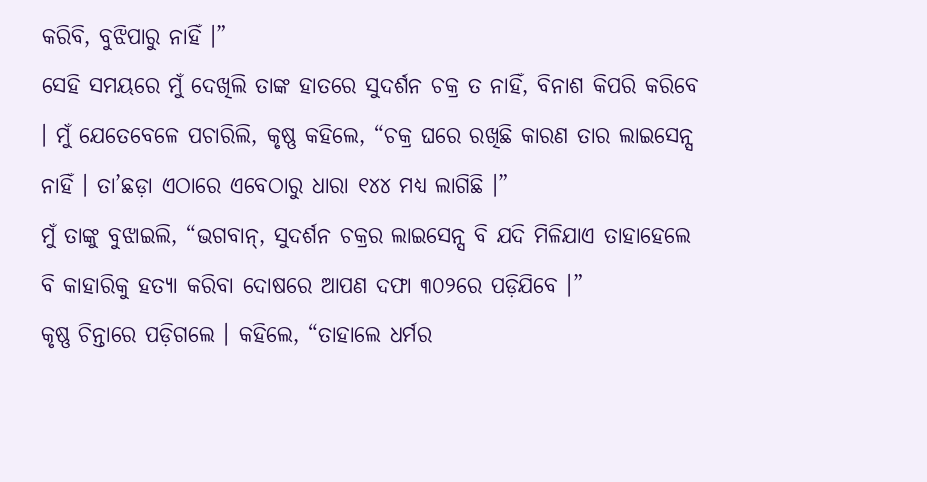କରିବି, ବୁଝିପାରୁ ନାହିଁ ।”
ସେହି ସମୟରେ ମୁଁ ଦେଖିଲି ତାଙ୍କ ହାତରେ ସୁଦର୍ଶନ ଚକ୍ର ତ ନାହିଁ, ବିନାଶ କିପରି କରିବେ । ମୁଁ ଯେତେବେଳେ ପଚାରିଲି, କୃଷ୍ଣ କହିଲେ, “ଚକ୍ର ଘରେ ରଖିଛି କାରଣ ତାର ଲାଇସେନ୍ସ ନାହିଁ । ତା’ଛଡ଼ା ଏଠାରେ ଏବେଠାରୁ ଧାରା ୧୪୪ ମଧ୍ୟ ଲାଗିଛି ।”
ମୁଁ ତାଙ୍କୁ ବୁଝାଇଲି, “ଭଗବାନ୍, ସୁଦର୍ଶନ ଚକ୍ରର ଲାଇସେନ୍ସ ବି ଯଦି ମିଳିଯାଏ ତାହାହେଲେ ବି କାହାରିକୁ ହତ୍ୟା କରିବା ଦୋଷରେ ଆପଣ ଦଫା ୩୦୨ରେ ପଡ଼ିଯିବେ ।”
କୃଷ୍ଣ ଚିନ୍ତାରେ ପଡ଼ିଗଲେ । କହିଲେ, “ତାହାଲେ ଧର୍ମର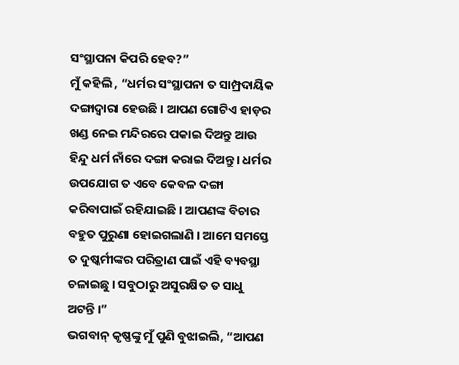ସଂସ୍ଥାପନା କିପରି ହେବ?”
ମୁଁ କହିଲି , “ଧର୍ମର ସଂସ୍ଥାପନା ତ ସାମ୍ପ୍ରଦାୟିକ ଦଙ୍ଗାଦ୍ୱାରା ହେଉଛି । ଆପଣ ଗୋଟିଏ ହାଡ଼ର ଖଣ୍ଡ ନେଇ ମନ୍ଦିରରେ ପକାଇ ଦିଅନ୍ତୁ ଆଉ ହିନ୍ଦୁ ଧର୍ମ ନାଁରେ ଦଙ୍ଗା କରାଇ ଦିଅନ୍ତୁ । ଧର୍ମର ଉପଯୋଗ ତ ଏବେ କେବଳ ଦଙ୍ଗା କରିବାପାଇଁ ରହିଯାଇଛି । ଆପଣଙ୍କ ବିଚାର ବହୁତ ପୁରୁଣା ହୋଇଗଲାଣି । ଆମେ ସମସ୍ତେ ତ ଦୁଷ୍କର୍ମୀଙ୍କର ପରିତ୍ରାଣ ପାଇଁ ଏହି ବ୍ୟବସ୍ଥା ଚଳାଇଛୁ । ସବୁଠାରୁ ଅସୁରକ୍ଷିତ ତ ସାଧୁ ଅଟନ୍ତି ।”
ଭଗବାନ୍ କୃଷ୍ଣଙ୍କୁ ମୁଁ ପୁଣି ବୁଝାଇଲି, “ଆପଣ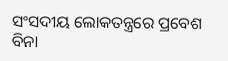ସଂସଦୀୟ ଲୋକତନ୍ତ୍ରରେ ପ୍ରବେଶ ବିନା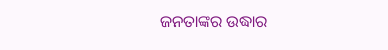ଜନତାଙ୍କର ଉଦ୍ଧାର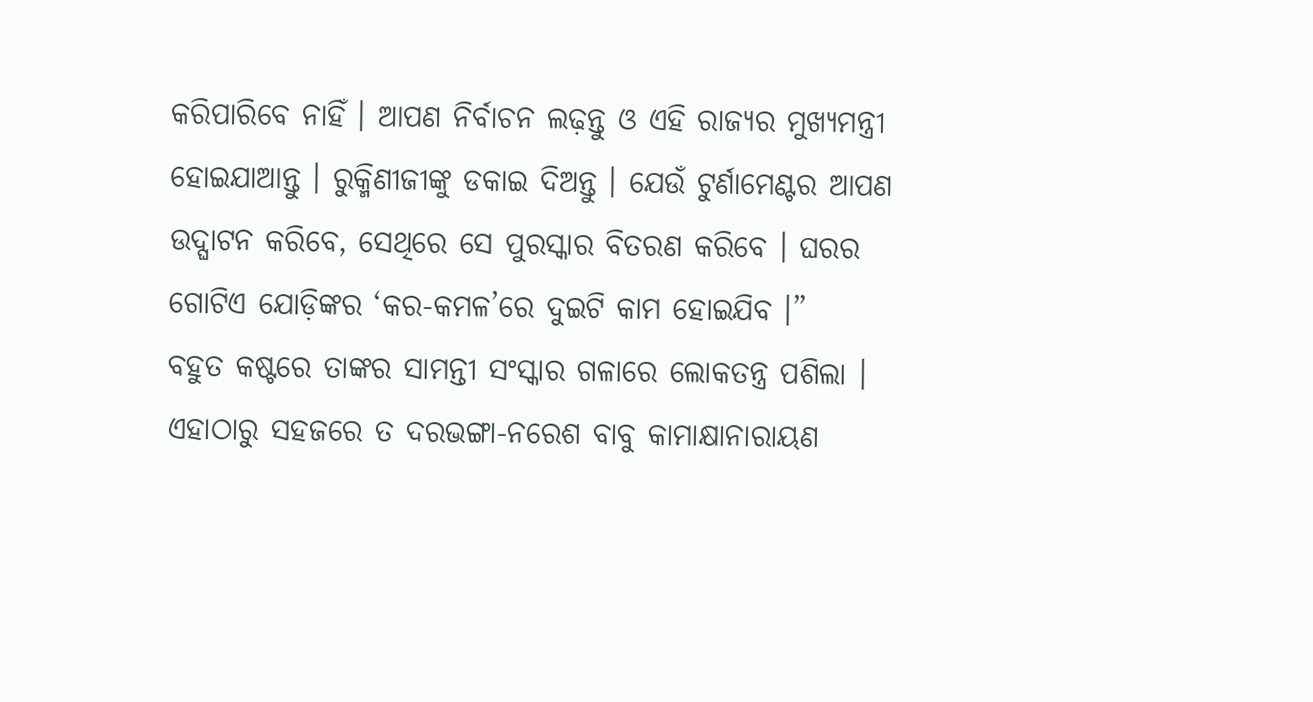କରିପାରିବେ ନାହିଁ । ଆପଣ ନିର୍ବାଚନ ଲଢ଼ନ୍ତୁ ଓ ଏହି ରାଜ୍ୟର ମୁଖ୍ୟମନ୍ତ୍ରୀ ହୋଇଯାଆନ୍ତୁ । ରୁକ୍ମିଣୀଜୀଙ୍କୁ ଡକାଇ ଦିଅନ୍ତୁ । ଯେଉଁ ଟୁର୍ଣାମେଣ୍ଟର ଆପଣ ଉଦ୍ଘାଟନ କରିବେ, ସେଥିରେ ସେ ପୁରସ୍କାର ବିତରଣ କରିବେ । ଘରର ଗୋଟିଏ ଯୋଡ଼ିଙ୍କର ‘କର-କମଳ’ରେ ଦୁଇଟି କାମ ହୋଇଯିବ ।”
ବହୁତ କଷ୍ଟରେ ତାଙ୍କର ସାମନ୍ତୀ ସଂସ୍କାର ଗଳାରେ ଲୋକତନ୍ତ୍ର ପଶିଲା । ଏହାଠାରୁ ସହଜରେ ତ ଦରଭଙ୍ଗା-ନରେଶ ବାବୁ କାମାକ୍ଷାନାରାୟଣ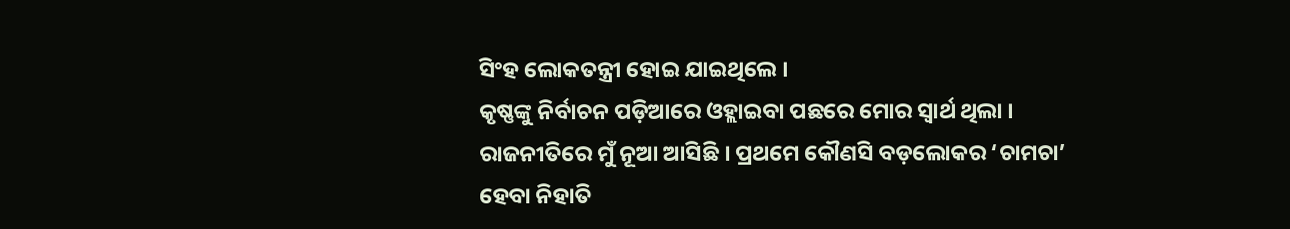ସିଂହ ଲୋକତନ୍ତ୍ରୀ ହୋଇ ଯାଇଥିଲେ ।
କୃଷ୍ଣଙ୍କୁ ନିର୍ବାଚନ ପଡ଼ିଆରେ ଓହ୍ଲାଇବା ପଛରେ ମୋର ସ୍ୱାର୍ଥ ଥିଲା । ରାଜନୀତିରେ ମୁଁ ନୂଆ ଆସିଛି । ପ୍ରଥମେ କୌଣସି ବଡ଼ଲୋକର ‘ଚାମଚା’ ହେବା ନିହାତି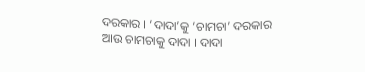ଦରକାର । ‘ଦାଦା’କୁ ‘ଚାମଚା’ ଦରକାର ଆଉ ଚାମଚାକୁ ଦାଦା । ଦାଦା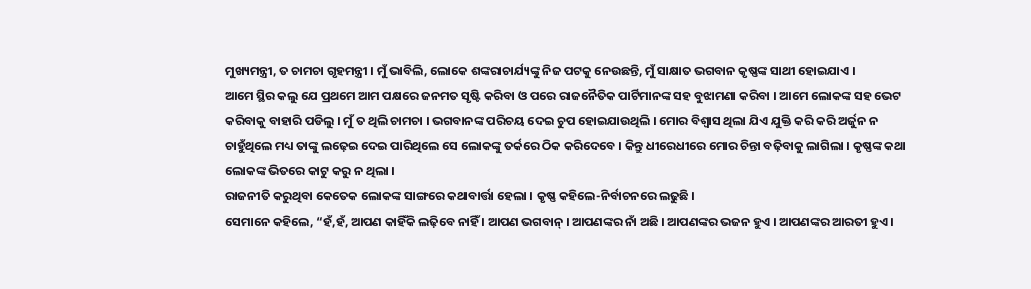ମୁଖ୍ୟମନ୍ତ୍ରୀ, ତ ଚାମଚା ଗୃହମନ୍ତ୍ରୀ । ମୁଁ ଭାବିଲି, ଲୋକେ ଶଙ୍କରାଚାର୍ଯ୍ୟଙ୍କୁ ନିଜ ପଟକୁ ନେଉଛନ୍ତି, ମୁଁ ସାକ୍ଷାତ ଭଗବାନ କୃଷ୍ଣଙ୍କ ସାଥୀ ହୋଇଯାଏ ।
ଆମେ ସ୍ଥିର କଲୁ ଯେ ପ୍ରଥମେ ଆମ ପକ୍ଷରେ ଜନମତ ସୃଷ୍ଟି କରିବା ଓ ପରେ ରାଜନୈତିକ ପାର୍ଟିମାନଙ୍କ ସହ ବୁଝାମଣା କରିବା । ଆମେ ଲୋକଙ୍କ ସହ ଭେଟ କରିବାକୁ ବାହାରି ପଡିଲୁ । ମୁଁ ତ ଥିଲି ଚାମଚା । ଭଗବାନଙ୍କ ପରିଚୟ ଦେଇ ଚୁପ ହୋଇଯାଉଥିଲି । ମୋର ବିଶ୍ୱାସ ଥିଲା ଯିଏ ଯୁକ୍ତି କରି କରି ଅର୍ଜୁନ ନ ଚାହୁଁଥିଲେ ମଧ୍ୟ ତାଙ୍କୁ ଲଢ଼େଇ ଦେଇ ପାରିଥିଲେ ସେ ଲୋକଙ୍କୁ ତର୍କରେ ଠିକ କରିଦେବେ । କିନ୍ତୁ ଧୀରେଧୀରେ ମୋର ଚିନ୍ତା ବଢ଼ିବାକୁ ଲାଗିଲା । କୃଷ୍ଣଙ୍କ କଥା ଲୋକଙ୍କ ଭିତରେ କାଟୁ କରୁ ନ ଥିଲା ।
ରାଜନୀତି କରୁଥିବା କେତେକ ଲୋକଙ୍କ ସାଙ୍ଗରେ କଥାବାର୍ତ୍ତା ହେଲା । କୃଷ୍ଣ କହିଲେ-ନିର୍ବାଚନରେ ଲଢୁଛି ।
ସେମାନେ କହିଲେ, “ହଁ,ହଁ, ଆପଣ କାହିଁକି ଲଢ଼ିବେ ନାହିଁ । ଆପଣ ଭଗବାନ୍ । ଆପଣଙ୍କର ନାଁ ଅଛି । ଆପଣଙ୍କର ଭଜନ ହୁଏ । ଆପଣଙ୍କର ଆରତୀ ହୁଏ ।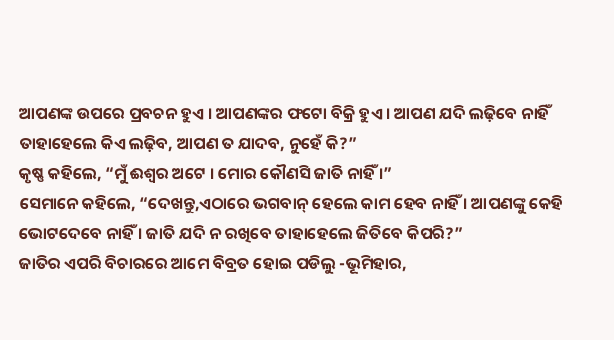ଆପଣଙ୍କ ଉପରେ ପ୍ରବଚନ ହୁଏ । ଆପଣଙ୍କର ଫଟୋ ବିକ୍ରି ହୁଏ । ଆପଣ ଯଦି ଲଢ଼ିବେ ନାହିଁ ତାହାହେଲେ କିଏ ଲଢ଼ିବ, ଆପଣ ତ ଯାଦବ, ନୁହେଁ କି?”
କୃଷ୍ଣ କହିଲେ, “ମୁଁ ଈଶ୍ୱର ଅଟେ । ମୋର କୌଣସି ଜାତି ନାହିଁ ।”
ସେମାନେ କହିଲେ, “ଦେଖନ୍ତୁ,ଏଠାରେ ଭଗବାନ୍ ହେଲେ କାମ ହେବ ନାହିଁ । ଆପଣଙ୍କୁ କେହି ଭୋଟଦେବେ ନାହିଁ । ଜାତି ଯଦି ନ ରଖିବେ ତାହାହେଲେ ଜିତିବେ କିପରି?”
ଜାତିର ଏପରି ବିଚାରରେ ଆମେ ବିବ୍ରତ ହୋଇ ପଡିଲୁ -ଭୂମିହାର,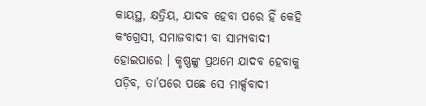କାୟସ୍ଥ, କ୍ଷତ୍ରିୟ, ଯାଦବ ହେବା ପରେ ହିଁ କେହି କଂଗ୍ରେସୀ, ସମାଜବାଦୀ ବା ସାମ୍ୟବାଦୀ ହୋଇପାରେ । କୃଷ୍ଣଙ୍କୁ ପ୍ରଥମେ ଯାଦବ ହେବାକୁ ପଡ଼ିବ, ତା’ପରେ ପଛେ ସେ ମାର୍କ୍ସବାଦୀ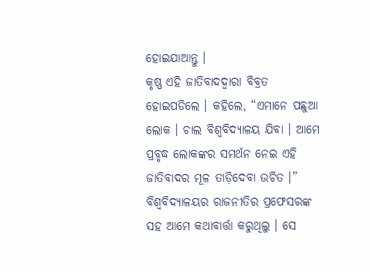ହୋଇଯାଆନ୍ତୁ ।
କୃଷ୍ଣ ଏହି ଜାତିବାଦଦ୍ୱାରା ବିବ୍ରତ ହୋଇପଡିଲେ । କହିଲେ, “ଏମାନେ ପଛୁଆ ଲୋକ । ଚାଲ ବିଶ୍ୱବିଦ୍ୟାଳୟ ଯିବା । ଆମେ ପ୍ରବୃଦ୍ଧ ଲୋକଙ୍କର ସମର୍ଥନ ନେଇ ଏହି ଜାତିବାଦର ମୂଳ ତାଡ଼ିଦେବା ଉଚିତ ।”
ବିଶ୍ୱବିଦ୍ୟାଳୟର ରାଜନୀତିର ପ୍ରଫେସରଙ୍କ ସହ ଆମେ କଥାବାର୍ତ୍ତା କରୁଥିଲୁ । ସେ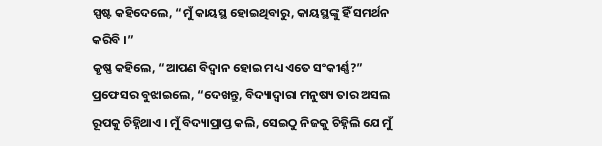ସ୍ପଷ୍ଟ କହିଦେଲେ, “ମୁଁ କାୟସ୍ଥ ହୋଇଥିବାରୁ, କାୟସ୍ଥଙ୍କୁ ହିଁ ସମର୍ଥନ କରିବି ।”
କୃଷ୍ଣ କହିଲେ, “ଆପଣ ବିଦ୍ୱାନ ହୋଇ ମଧ୍ୟ ଏତେ ସଂକୀର୍ଣ୍ଣ?”
ପ୍ରଫେସର ବୁଝାଇଲେ, “ଦେଖନ୍ତୁ, ବିଦ୍ୟାଦ୍ୱାରା ମନୁଷ୍ୟ ତାର ଅସଲ ରୂପକୁ ଚିହ୍ନିଥାଏ । ମୁଁ ବିଦ୍ୟାପ୍ରାପ୍ତ କଲି, ସେଇଠୁ ନିଜକୁ ଚିହ୍ନିଲି ଯେ ମୁଁ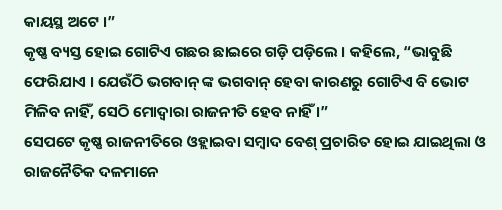କାୟସ୍ଥ ଅଟେ ।”
କୃଷ୍ଣ ବ୍ୟସ୍ତ ହୋଇ ଗୋଟିଏ ଗଛର ଛାଇରେ ଗଡ଼ି ପଡ଼ିଲେ । କହିଲେ, “ଭାବୁଛି ଫେରିଯାଏ । ଯେଉଁଠି ଭଗବାନ୍ ଙ୍କ ଭଗବାନ୍ ହେବା କାରଣରୁ ଗୋଟିଏ ବି ଭୋଟ ମିଳିବ ନାହିଁ, ସେଠି ମୋଦ୍ୱାରା ରାଜନୀତି ହେବ ନାହିଁ ।”
ସେପଟେ କୃଷ୍ଣ ରାଜନୀତିରେ ଓହ୍ଲାଇବା ସମ୍ବାଦ ବେଶ୍ ପ୍ରଚାରିତ ହୋଇ ଯାଇଥିଲା ଓ ରାଜନୈତିକ ଦଳମାନେ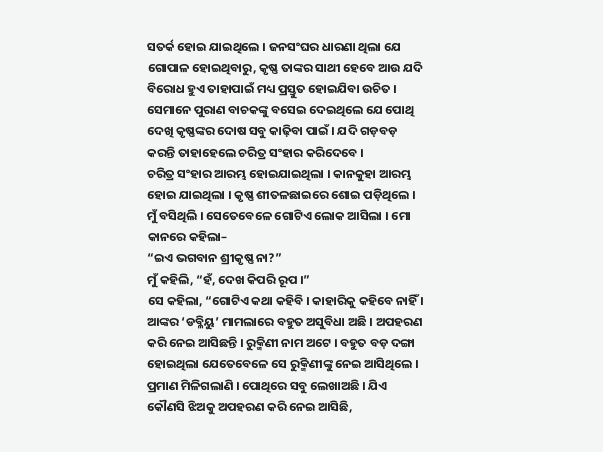ସତର୍କ ହୋଇ ଯାଇଥିଲେ । ଜନସଂଘର ଧାରଣା ଥିଲା ଯେ ଗୋପାଳ ହୋଇଥିବାରୁ, କୃଷ୍ଣ ତାଙ୍କର ସାଥୀ ହେବେ ଆଉ ଯଦି ବିରୋଧ ହୁଏ ତାହାପାଇଁ ମଧ୍ୟ ପ୍ରସ୍ତୁତ ହୋଇଯିବା ଉଚିତ । ସେମାନେ ପୁରାଣ ବାଚକଙ୍କୁ ବସେଇ ଦେଇଥିଲେ ଯେ ପୋଥି ଦେଖି କୃଷ୍ଣଙ୍କର ଦୋଷ ସବୁ କାଢ଼ିବା ପାଇଁ । ଯଦି ଗଡ଼ବଡ଼ କରନ୍ତି ତାହାହେଲେ ଚରିତ୍ର ସଂହାର କରିଦେବେ ।
ଚରିତ୍ର ସଂହାର ଆରମ୍ଭ ହୋଇଯାଇଥିଲା । କାନକୁହା ଆରମ୍ଭ ହୋଇ ଯାଇଥିଲା । କୃଷ୍ଣ ଶୀତଳଛାଇରେ ଶୋଇ ପଡ଼ିଥିଲେ । ମୁଁ ବସିଥିଲି । ସେତେବେଳେ ଗୋଟିଏ ଲୋକ ଆସିଲା । ମୋ କାନରେ କହିଲା–
“ଇଏ ଭଗବାନ ଶ୍ରୀକୃଷ୍ଣ ନା?”
ମୁଁ କହିଲି, “ହଁ, ଦେଖ କିପରି ରୂପ ।”
ସେ କହିଲା, “ଗୋଟିଏ କଥା କହିବି । କାହାରିକୁ କହିବେ ନାହିଁ । ଆଙ୍କର ‘ଡବ୍ଳିୟୁ’ ମାମଲାରେ ବହୁତ ଅସୁବିଧା ଅଛି । ଅପହରଣ କରି ନେଇ ଆସିଛନ୍ତି । ରୁକ୍ମିଣୀ ନାମ ଅଟେ । ବହୁତ ବଡ଼ ଦଙ୍ଗା ହୋଇଥିଲା ଯେତେବେଳେ ସେ ରୁକ୍ମିଣୀଙ୍କୁ ନେଇ ଆସିଥିଲେ । ପ୍ରମାଣ ମିଳିଗଲାଣି । ପୋଥିରେ ସବୁ ଲେଖାଅଛି । ଯିଏ କୌଣସି ଝିଅକୁ ଅପହରଣ କରି ନେଇ ଆସିଛି,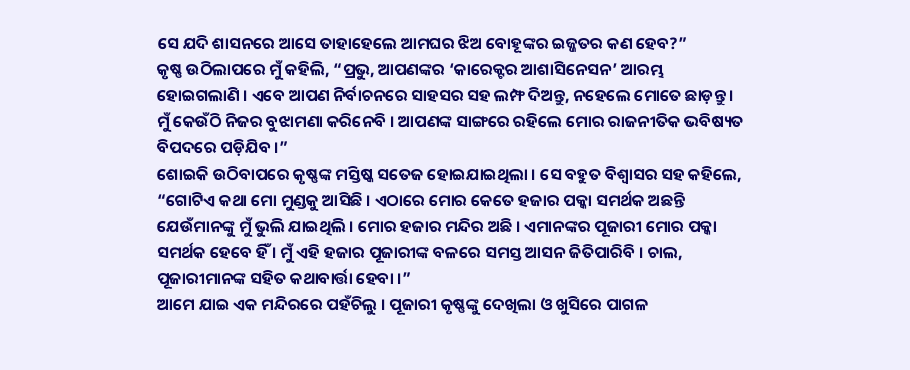ସେ ଯଦି ଶାସନରେ ଆସେ ତାହାହେଲେ ଆମଘର ଝିଅ ବୋହୂଙ୍କର ଇଜ୍ଜତର କଣ ହେବ?”
କୃଷ୍ଣ ଉଠିଲାପରେ ମୁଁ କହିଲି, “ପ୍ରଭୁ, ଆପଣଙ୍କର ‘କାରେକ୍ଟର ଆଶାସିନେସନ’ ଆରମ୍ଭ ହୋଇଗଲାଣି । ଏବେ ଆପଣ ନିର୍ବାଚନରେ ସାହସର ସହ ଲମ୍ଫ ଦିଅନ୍ତୁ, ନହେଲେ ମୋତେ ଛାଡ଼ନ୍ତୁ । ମୁଁ କେଉଁଠି ନିଜର ବୁଝାମଣା କରିନେବି । ଆପଣଙ୍କ ସାଙ୍ଗରେ ରହିଲେ ମୋର ରାଜନୀତିକ ଭବିଷ୍ୟତ ବିପଦରେ ପଡ଼ିଯିବ ।”
ଶୋଇକି ଉଠିବାପରେ କୃଷ୍ଣଙ୍କ ମସ୍ତିଷ୍କ ସତେଜ ହୋଇଯାଇଥିଲା । ସେ ବହୁତ ବିଶ୍ୱାସର ସହ କହିଲେ, “ଗୋଟିଏ କଥା ମୋ ମୁଣ୍ଡକୁ ଆସିଛି । ଏଠାରେ ମୋର କେତେ ହଜାର ପକ୍କା ସମର୍ଥକ ଅଛନ୍ତି ଯେଉଁମାନଙ୍କୁ ମୁଁ ଭୁଲି ଯାଇଥିଲି । ମୋର ହଜାର ମନ୍ଦିର ଅଛି । ଏମାନଙ୍କର ପୂଜାରୀ ମୋର ପକ୍କା ସମର୍ଥକ ହେବେ ହିଁ । ମୁଁ ଏହି ହଜାର ପୂଜାରୀଙ୍କ ବଳରେ ସମସ୍ତ ଆସନ ଜିତିପାରିବି । ଚାଲ, ପୂଜାରୀମାନଙ୍କ ସହିତ କଥାବାର୍ତ୍ତା ହେବା ।”
ଆମେ ଯାଇ ଏକ ମନ୍ଦିରରେ ପହଁଚିଲୁ । ପୂଜାରୀ କୃଷ୍ଣଙ୍କୁ ଦେଖିଲା ଓ ଖୁସିରେ ପାଗଳ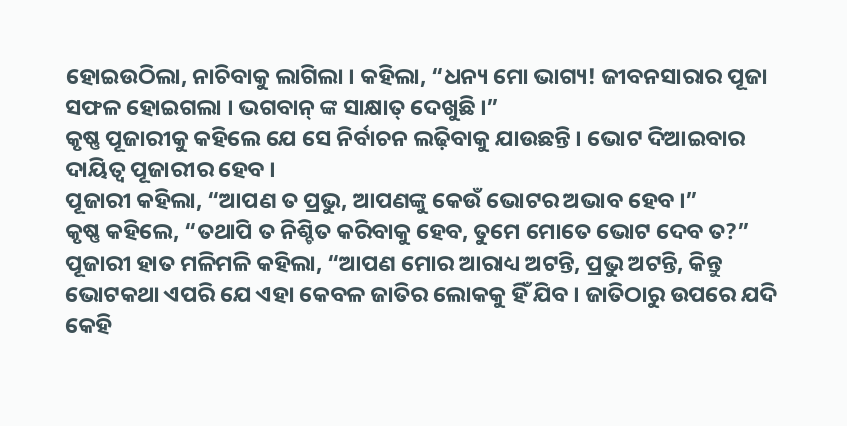ହୋଇଉଠିଲା, ନାଚିବାକୁ ଲାଗିଲା । କହିଲା, “ଧନ୍ୟ ମୋ ଭାଗ୍ୟ! ଜୀବନସାରାର ପୂଜା ସଫଳ ହୋଇଗଲା । ଭଗବାନ୍ ଙ୍କ ସାକ୍ଷାତ୍ ଦେଖୁଛି ।”
କୃଷ୍ଣ ପୂଜାରୀକୁ କହିଲେ ଯେ ସେ ନିର୍ବାଚନ ଲଢ଼ିବାକୁ ଯାଉଛନ୍ତି । ଭୋଟ ଦିଆଇବାର ଦାୟିତ୍ୱ ପୂଜାରୀର ହେବ ।
ପୂଜାରୀ କହିଲା, “ଆପଣ ତ ପ୍ରଭୁ, ଆପଣଙ୍କୁ କେଉଁ ଭୋଟର ଅଭାବ ହେବ ।”
କୃଷ୍ଣ କହିଲେ, “ତଥାପି ତ ନିଶ୍ଚିତ କରିବାକୁ ହେବ, ତୁମେ ମୋତେ ଭୋଟ ଦେବ ତ?”
ପୂଜାରୀ ହାତ ମଳିମଳି କହିଲା, “ଆପଣ ମୋର ଆରାଧ୍ୟ ଅଟନ୍ତି, ପ୍ରଭୁ ଅଟନ୍ତି, କିନ୍ତୁ ଭୋଟକଥା ଏପରି ଯେ ଏହା କେବଳ ଜାତିର ଲୋକକୁ ହିଁ ଯିବ । ଜାତିଠାରୁ ଉପରେ ଯଦି କେହି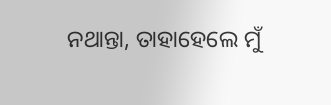ନଥାନ୍ତା, ତାହାହେଲେ ମୁଁ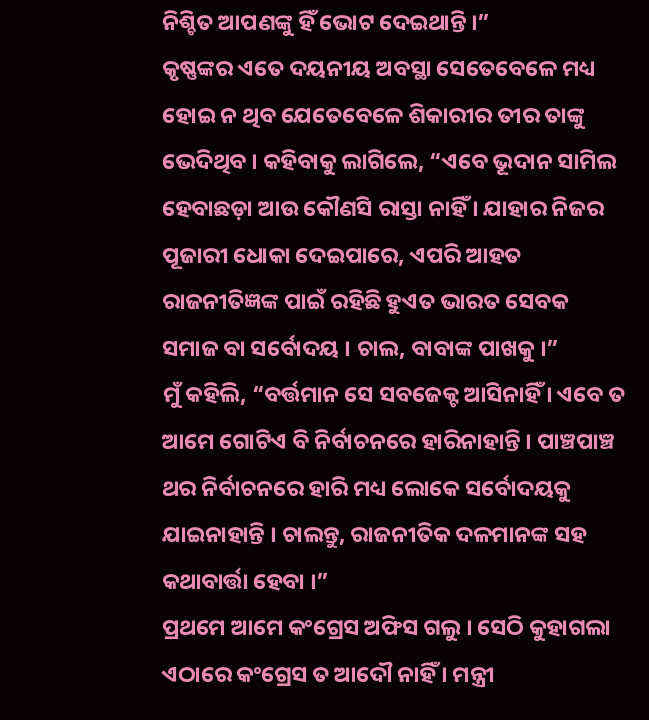ନିଶ୍ଚିତ ଆପଣଙ୍କୁ ହିଁ ଭୋଟ ଦେଇଥାନ୍ତି ।”
କୃଷ୍ଣଙ୍କର ଏତେ ଦୟନୀୟ ଅବସ୍ଥା ସେତେବେଳେ ମଧ୍ୟ ହୋଇ ନ ଥିବ ଯେତେବେଳେ ଶିକାରୀର ତୀର ତାଙ୍କୁ ଭେଦିଥିବ । କହିବାକୁ ଲାଗିଲେ, “ଏବେ ଭୂଦାନ ସାମିଲ ହେବାଛଡ଼ା ଆଉ କୌଣସି ରାସ୍ତା ନାହିଁ । ଯାହାର ନିଜର ପୂଜାରୀ ଧୋକା ଦେଇପାରେ, ଏପରି ଆହତ ରାଜନୀତିଜ୍ଞଙ୍କ ପାଇଁ ରହିଛି ହୁଏତ ଭାରତ ସେବକ ସମାଜ ବା ସର୍ବୋଦୟ । ଚାଲ, ବାବାଙ୍କ ପାଖକୁ ।”
ମୁଁ କହିଲି, “ବର୍ତ୍ତମାନ ସେ ସବଜେକ୍ଟ ଆସିନାହିଁ । ଏବେ ତ ଆମେ ଗୋଟିଏ ବି ନିର୍ବାଚନରେ ହାରିନାହାନ୍ତି । ପାଞ୍ଚପାଞ୍ଚ ଥର ନିର୍ବାଚନରେ ହାରି ମଧ୍ୟ ଲୋକେ ସର୍ବୋଦୟକୁ ଯାଇନାହାନ୍ତି । ଚାଲନ୍ତୁ, ରାଜନୀତିକ ଦଳମାନଙ୍କ ସହ କଥାବାର୍ତ୍ତା ହେବା ।”
ପ୍ରଥମେ ଆମେ କଂଗ୍ରେସ ଅଫିସ ଗଲୁ । ସେଠି କୁହାଗଲା ଏଠାରେ କଂଗ୍ରେସ ତ ଆଦୌ ନାହିଁ । ମନ୍ତ୍ରୀ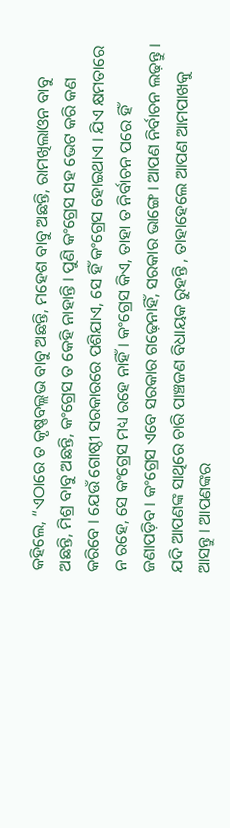କହିଲେ, “ଏଠାରେ ତ କୃଷ୍ଣବଲ୍ଲଭ ବାବୁ ଅଛନ୍ତି, ମହେଶ ବାବୁ ଅଛନ୍ତି, ରାମଖିଲାଓନ ବାବୁ ଅଛନ୍ତି, ମିଶ୍ର ବାବୁ ଅଛନ୍ତି, କଂଗ୍ରେସ ତ କେହି ନାହାନ୍ତି । ପୁଣି କଂଗ୍ରେସ ସହ ଭେଟ କରି କଣ କରିବେ । ଯେଉଁ ଗୋଷ୍ଠୀ ସରକାରରେ ପଶିଯାଏ, ସେ ହିଁ କଂଗ୍ରେସ ହୋଇଥାଏ । ଯିଏ କ୍ଷମତାରେ ନ ରହେ, ସେ କଂଗ୍ରେସ ମଧ୍ୟ ରହେ ନାହିଁ । କଂଗ୍ରେସ କିଏ, ତାହା ତ ନିର୍ବାଚନ ପରେ ହିଁ ଜଣାପଡ଼ିବ । କଂଗ୍ରେସ ଏବେ ସରକାର ଗଢ଼େନାହିଁ, ସରକାର ଭାଙ୍ଗେ । ଆପଣ ନିର୍ବାଚନ ଲଢ଼ନ୍ତୁ । ଯଦି ଆପଣଙ୍କ ସାଥିରେ ଚାରି ପାଞ୍ଚଜଣ ବିଧାୟକ ରୁହନ୍ତି , ତାହାହେଲେ ଆପଣ ଆମପାଖକୁ ଆସନ୍ତୁ । ଆପଣଙ୍କର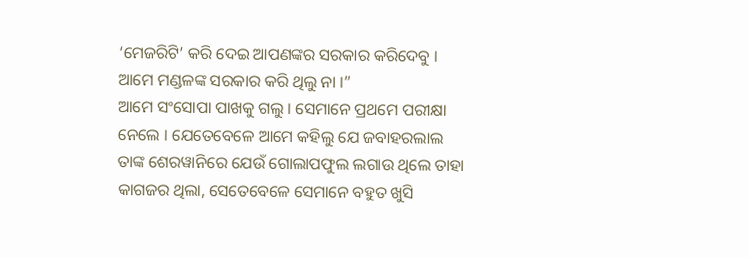‘ମେଜରିଟି’ କରି ଦେଇ ଆପଣଙ୍କର ସରକାର କରିଦେବୁ । ଆମେ ମଣ୍ଡଳଙ୍କ ସରକାର କରି ଥିଲୁ ନା ।”
ଆମେ ସଂସୋପା ପାଖକୁ ଗଲୁ । ସେମାନେ ପ୍ରଥମେ ପରୀକ୍ଷା ନେଲେ । ଯେତେବେଳେ ଆମେ କହିଲୁ ଯେ ଜବାହରଲାଲ ତାଙ୍କ ଶେରୱାନିରେ ଯେଉଁ ଗୋଲାପଫୁଲ ଲଗାଉ ଥିଲେ ତାହା କାଗଜର ଥିଲା, ସେତେବେଳେ ସେମାନେ ବହୁତ ଖୁସି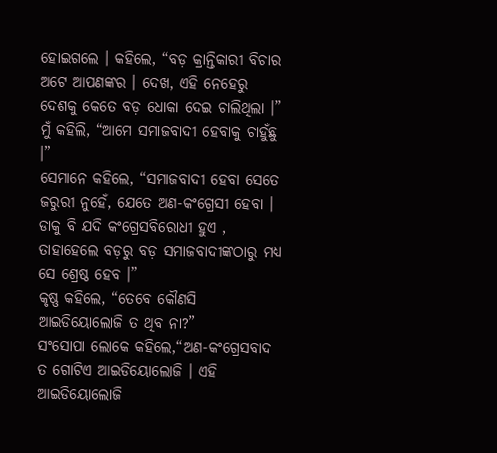ହୋଇଗଲେ । କହିଲେ, “ବଡ଼ କ୍ରାନ୍ତିକାରୀ ବିଚାର ଅଟେ ଆପଣଙ୍କର । ଦେଖ, ଏହି ନେହେରୁ ଦେଶକୁ କେତେ ବଡ଼ ଧୋକା ଦେଇ ଚାଲିଥିଲା ।”
ମୁଁ କହିଲି, “ଆମେ ସମାଜବାଦୀ ହେବାକୁ ଚାହୁଁଛୁ ।”
ସେମାନେ କହିଲେ, “ସମାଜବାଦୀ ହେବା ସେତେ ଜରୁରୀ ନୁହେଁ, ଯେତେ ଅଣ-କଂଗ୍ରେସୀ ହେବା । ଡାକୁ ବି ଯଦି କଂଗ୍ରେସବିରୋଧୀ ହୁଏ , ତାହାହେଲେ ବଡ଼ରୁ ବଡ଼ ସମାଜବାଦୀଙ୍କଠାରୁ ମଧ୍ୟ ସେ ଶ୍ରେଷ୍ଠ ହେବ ।”
କୃଷ୍ଣ କହିଲେ, “ତେବେ କୌଣସି ଆଇଡିୟୋଲୋଜି ତ ଥିବ ନା?”
ସଂସୋପା ଲୋକେ କହିଲେ,“ଅଣ-କଂଗ୍ରେସବାଦ ତ ଗୋଟିଏ ଆଇଡିୟୋଲୋଜି । ଏହି ଆଇଡିୟୋଲୋଜି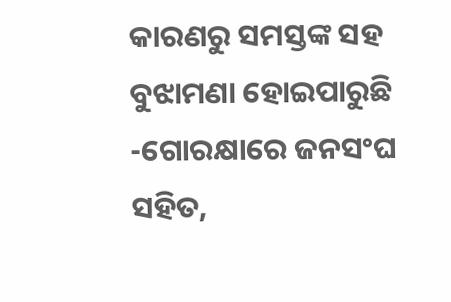କାରଣରୁ ସମସ୍ତଙ୍କ ସହ ବୁଝାମଣା ହୋଇପାରୁଛି -ଗୋରକ୍ଷାରେ ଜନସଂଘ ସହିତ,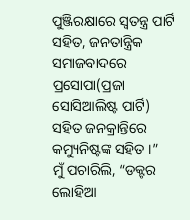ପୁଞ୍ଜିରକ୍ଷାରେ ସ୍ୱତନ୍ତ୍ର ପାର୍ଟି ସହିତ, ଜନତାନ୍ତ୍ରିକ ସମାଜବାଦରେ ପ୍ରସୋପା(ପ୍ରଜା ସୋସିଆଲିଷ୍ଟ ପାର୍ଟି) ସହିତ ଜନକ୍ରାନ୍ତିରେ କମ୍ୟୁନିଷ୍ଟଙ୍କ ସହିତ ।”
ମୁଁ ପଚାରିଲି, “ଡକ୍ଟର ଲୋହିଆ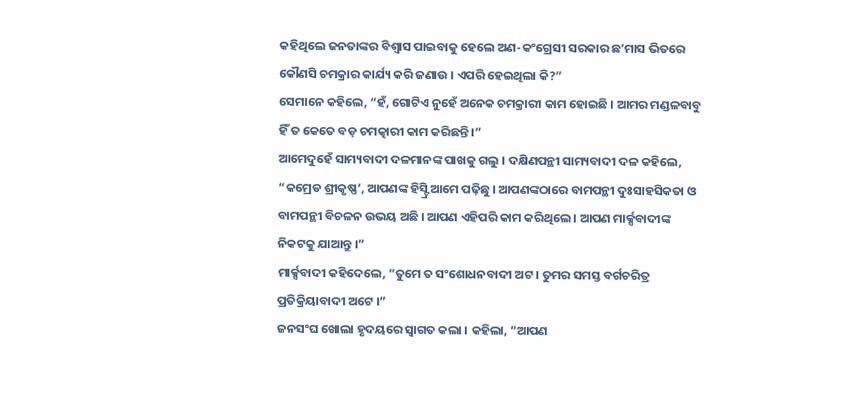କହିଥିଲେ ଜନତାଙ୍କର ବିଶ୍ୱାସ ପାଇବାକୁ ହେଲେ ଅଣ-କଂଗ୍ରେସୀ ସରକାର ଛ’ମାସ ଭିତରେ କୌଣସି ଚମକ୍ରାର କାର୍ଯ୍ୟ କରି ଜଣାଉ । ଏପରି ହେଇଥିଲା କି?”
ସେମାନେ କହିଲେ, “ହଁ, ଗୋଟିଏ ନୁହେଁ ଅନେକ ଚମକ୍ରାରୀ କାମ ହୋଇଛି । ଆମର ମଣ୍ଡଳବାବୁ ହିଁ ତ କେତେ ବଡ଼ ଚମତ୍କାରୀ କାମ କରିଛନ୍ତି ।”
ଆମେଦୁହେଁ ସାମ୍ୟବାଦୀ ଦଳମାନଙ୍କ ପାଖକୁ ଗଲୁ । ଦକ୍ଷିଣପନ୍ଥୀ ସାମ୍ୟବାଦୀ ଦଳ କହିଲେ, “କମ୍ରେଡ ଶ୍ରୀକୃଷ୍ଣ’, ଆପଣଙ୍କ ହିସ୍ଟ୍ରି ଆମେ ପଢ଼ିଛୁ । ଆପଣଙ୍କଠାରେ ବାମପନ୍ଥୀ ଦୁଃସାହସିକତା ଓ ବାମପନ୍ଥୀ ବିଚଳନ ଉଭୟ ଅଛି । ଆପଣ ଏହିପରି କାମ କରିଥିଲେ । ଆପଣ ମାର୍କ୍ସବାଦୀଙ୍କ ନିକଟକୁ ଯାଆନ୍ତୁ ।”
ମାର୍କ୍ସବାଦୀ କହିଦେଲେ, “ତୁମେ ତ ସଂଶୋଧନବାଦୀ ଅଟ । ତୁମର ସମସ୍ତ ବର୍ଗଚରିତ୍ର ପ୍ରତିକ୍ରିୟାବାଦୀ ଅଟେ ।”
ଜନସଂଘ ଖୋଲା ହୃଦୟରେ ସ୍ୱାଗତ କଲା । କହିଲା, “ଆପଣ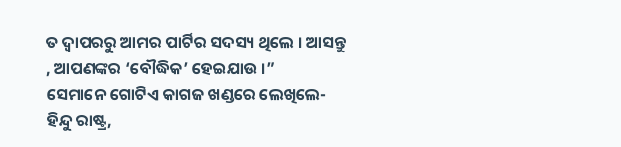ତ ଦ୍ୱାପରରୁ ଆମର ପାର୍ଟିର ସଦସ୍ୟ ଥିଲେ । ଆସନ୍ତୁ , ଆପଣଙ୍କର ‘ବୌଦ୍ଧିକ’ ହେଇଯାଉ ।”
ସେମାନେ ଗୋଟିଏ କାଗଜ ଖଣ୍ଡରେ ଲେଖିଲେ-ହିନ୍ଦୁ ରାଷ୍ଟ୍ର,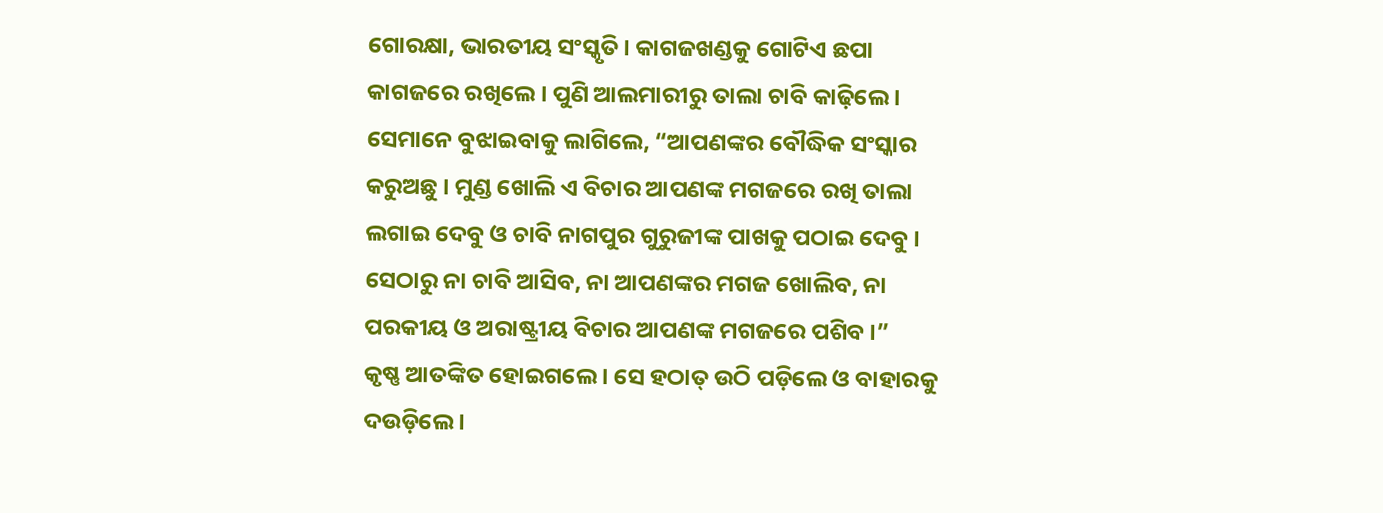ଗୋରକ୍ଷା, ଭାରତୀୟ ସଂସ୍କୃତି । କାଗଜଖଣ୍ଡକୁ ଗୋଟିଏ ଛପା କାଗଜରେ ରଖିଲେ । ପୁଣି ଆଲମାରୀରୁ ତାଲା ଚାବି କାଢ଼ିଲେ ।
ସେମାନେ ବୁଝାଇବାକୁ ଲାଗିଲେ, “ଆପଣଙ୍କର ବୌଦ୍ଧିକ ସଂସ୍କାର କରୁଅଛୁ । ମୁଣ୍ଡ ଖୋଲି ଏ ବିଚାର ଆପଣଙ୍କ ମଗଜରେ ରଖି ତାଲା ଲଗାଇ ଦେବୁ ଓ ଚାବି ନାଗପୁର ଗୁରୁଜୀଙ୍କ ପାଖକୁ ପଠାଇ ଦେବୁ । ସେଠାରୁ ନା ଚାବି ଆସିବ, ନା ଆପଣଙ୍କର ମଗଜ ଖୋଲିବ, ନା ପରକୀୟ ଓ ଅରାଷ୍ଟ୍ରୀୟ ବିଚାର ଆପଣଙ୍କ ମଗଜରେ ପଶିବ ।”
କୃଷ୍ଣ ଆତଙ୍କିତ ହୋଇଗଲେ । ସେ ହଠାତ୍ ଉଠି ପଡ଼ିଲେ ଓ ବାହାରକୁ ଦଉଡ଼ିଲେ ।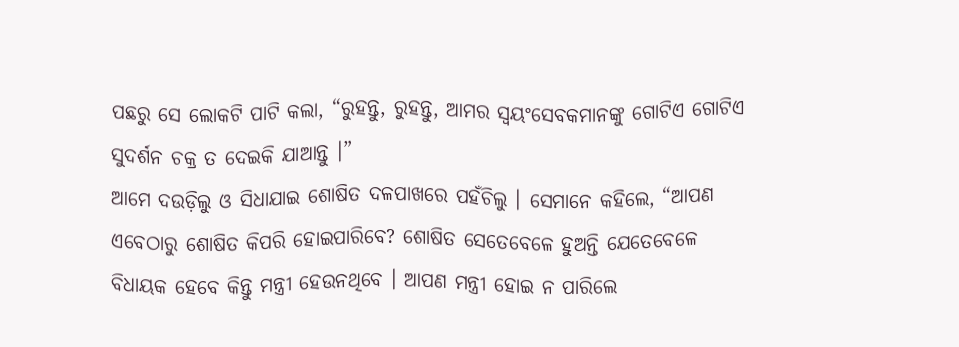ପଛରୁ ସେ ଲୋକଟି ପାଟି କଲା, “ରୁହନ୍ତୁ, ରୁହନ୍ତୁ, ଆମର ସ୍ୱୟଂସେବକମାନଙ୍କୁ ଗୋଟିଏ ଗୋଟିଏ ସୁଦର୍ଶନ ଚକ୍ର ତ ଦେଇକି ଯାଆନ୍ତୁ ।”
ଆମେ ଦଉଡ଼ିଲୁ ଓ ସିଧାଯାଇ ଶୋଷିତ ଦଳପାଖରେ ପହଁଚିଲୁ । ସେମାନେ କହିଲେ, “ଆପଣ ଏବେଠାରୁ ଶୋଷିତ କିପରି ହୋଇପାରିବେ? ଶୋଷିତ ସେତେବେଳେ ହୁଅନ୍ତି ଯେତେବେଳେ ବିଧାୟକ ହେବେ କିନ୍ତୁ ମନ୍ତ୍ରୀ ହେଉନଥିବେ । ଆପଣ ମନ୍ତ୍ରୀ ହୋଇ ନ ପାରିଲେ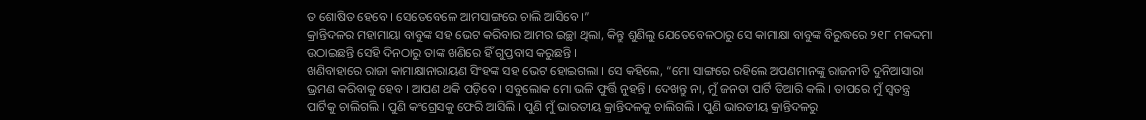ତ ଶୋଷିତ ହେବେ । ସେତେବେଳେ ଆମସାଙ୍ଗରେ ଚାଲି ଆସିବେ ।”
କ୍ରାନ୍ତିଦଳର ମହାମାୟା ବାବୁଙ୍କ ସହ ଭେଟ କରିବାର ଆମର ଇଚ୍ଛା ଥିଲା, କିନ୍ତୁ ଶୁଣିଲୁ ଯେତେବେଳଠାରୁ ସେ କାମାକ୍ଷା ବାବୁଙ୍କ ବିରୁଦ୍ଧରେ ୨୧୮ ମକଦ୍ଦମା ଉଠାଇଛନ୍ତି ସେହି ଦିନଠାରୁ ତାଙ୍କ ଖଣିରେ ହିଁ ଗୁପ୍ତବାସ କରୁଛନ୍ତି ।
ଖଣିବାହାରେ ରାଜା କାମାକ୍ଷାନାରାୟଣ ସିଂହଙ୍କ ସହ ଭେଟ ହୋଇଗଲା । ସେ କହିଲେ, “ମୋ ସାଙ୍ଗରେ ରହିଲେ ଅପଣମାନଙ୍କୁ ରାଜନୀତି ଦୁନିଆସାରା ଭ୍ରମଣ କରିବାକୁ ହେବ । ଆପଣ ଥକି ପଡ଼ିବେ । ସବୁଲୋକ ମୋ ଭଳି ଫୁର୍ତ୍ତି ନୁହନ୍ତି । ଦେଖନ୍ତୁ ନା, ମୁଁ ଜନତା ପାର୍ଟି ତିଆରି କଲି । ତାପରେ ମୁଁ ସ୍ୱତନ୍ତ୍ର ପାର୍ଟିକୁ ଚାଲିଗଲି । ପୁଣି କଂଗ୍ରେସକୁ ଫେରି ଆସିଲି । ପୁଣି ମୁଁ ଭାରତୀୟ କ୍ରାନ୍ତିଦଳକୁ ଚାଲିଗଲି । ପୁଣି ଭାରତୀୟ କ୍ରାନ୍ତିଦଳରୁ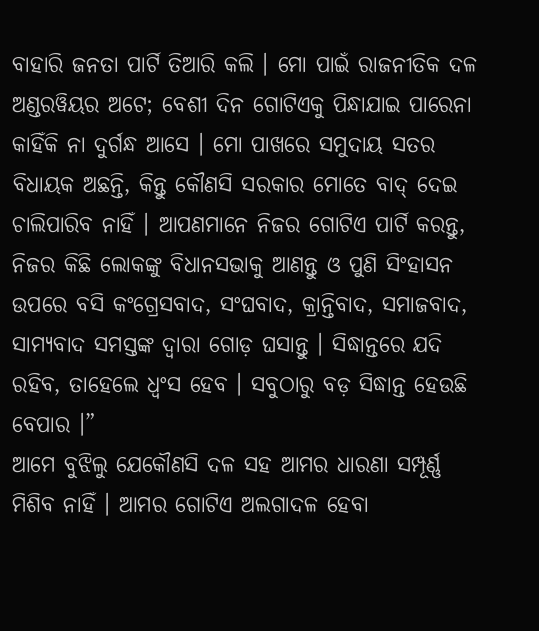ବାହାରି ଜନତା ପାର୍ଟି ତିଆରି କଲି । ମୋ ପାଇଁ ରାଜନୀତିକ ଦଳ ଅଣ୍ଡରୱିୟର ଅଟେ; ବେଶୀ ଦିନ ଗୋଟିଏକୁ ପିନ୍ଧାଯାଇ ପାରେନା କାହିଁକି ନା ଦୁର୍ଗନ୍ଧ ଆସେ । ମୋ ପାଖରେ ସମୁଦାୟ ସତର ବିଧାୟକ ଅଛନ୍ତି, କିନ୍ତୁ କୌଣସି ସରକାର ମୋତେ ବାଦ୍ ଦେଇ ଚାଲିପାରିବ ନାହିଁ । ଆପଣମାନେ ନିଜର ଗୋଟିଏ ପାର୍ଟି କରନ୍ତୁ, ନିଜର କିଛି ଲୋକଙ୍କୁ ବିଧାନସଭାକୁ ଆଣନ୍ତୁ ଓ ପୁଣି ସିଂହାସନ ଉପରେ ବସି କଂଗ୍ରେସବାଦ, ସଂଘବାଦ, କ୍ରାନ୍ତିବାଦ, ସମାଜବାଦ, ସାମ୍ୟବାଦ ସମସ୍ତଙ୍କ ଦ୍ୱାରା ଗୋଡ଼ ଘସାନ୍ତୁ । ସିଦ୍ଧାନ୍ତରେ ଯଦି ରହିବ, ତାହେଲେ ଧ୍ୱଂସ ହେବ । ସବୁଠାରୁ ବଡ଼ ସିଦ୍ଧାନ୍ତ ହେଉଛି ବେପାର ।”
ଆମେ ବୁଝିଲୁ ଯେକୌଣସି ଦଳ ସହ ଆମର ଧାରଣା ସମ୍ପୂର୍ଣ୍ଣ ମିଶିବ ନାହିଁ । ଆମର ଗୋଟିଏ ଅଲଗାଦଳ ହେବା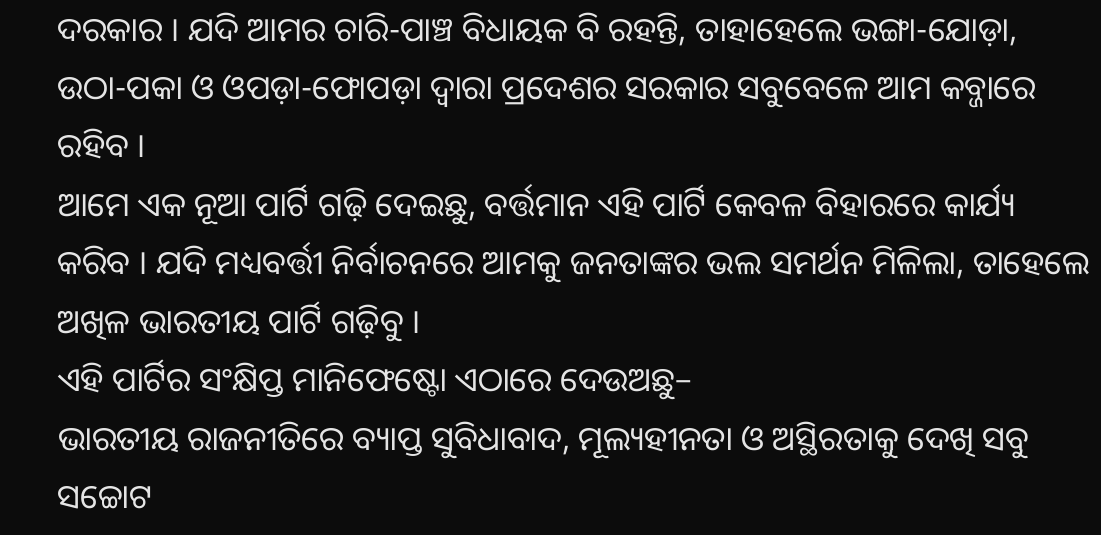ଦରକାର । ଯଦି ଆମର ଚାରି-ପାଞ୍ଚ ବିଧାୟକ ବି ରହନ୍ତି, ତାହାହେଲେ ଭଙ୍ଗା-ଯୋଡ଼ା, ଉଠା-ପକା ଓ ଓପଡ଼ା-ଫୋପଡ଼ା ଦ୍ୱାରା ପ୍ରଦେଶର ସରକାର ସବୁବେଳେ ଆମ କବ୍ଜାରେ ରହିବ ।
ଆମେ ଏକ ନୂଆ ପାର୍ଟି ଗଢ଼ି ଦେଇଛୁ, ବର୍ତ୍ତମାନ ଏହି ପାର୍ଟି କେବଳ ବିହାରରେ କାର୍ଯ୍ୟ କରିବ । ଯଦି ମଧ୍ୟବର୍ତ୍ତୀ ନିର୍ବାଚନରେ ଆମକୁ ଜନତାଙ୍କର ଭଲ ସମର୍ଥନ ମିଳିଲା, ତାହେଲେ ଅଖିଳ ଭାରତୀୟ ପାର୍ଟି ଗଢ଼ିବୁ ।
ଏହି ପାର୍ଟିର ସଂକ୍ଷିପ୍ତ ମାନିଫେଷ୍ଟୋ ଏଠାରେ ଦେଉଅଛୁ–
ଭାରତୀୟ ରାଜନୀତିରେ ବ୍ୟାପ୍ତ ସୁବିଧାବାଦ, ମୂଲ୍ୟହୀନତା ଓ ଅସ୍ଥିରତାକୁ ଦେଖି ସବୁ ସଚ୍ଚୋଟ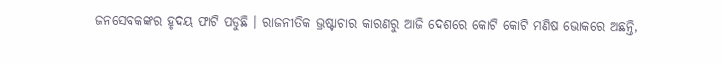ଜନସେବକଙ୍କର ହୃଦୟ ଫାଟି ପଡୁଛି । ରାଜନୀତିକ ଭ୍ରଷ୍ଟାଚାର କାରଣରୁ ଆଜି ଦେଶରେ କୋଟି କୋଟି ମଣିଷ ଭୋକରେ ଅଛନ୍ତି,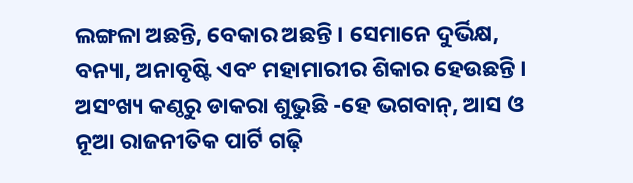ଲଙ୍ଗଳା ଅଛନ୍ତି, ବେକାର ଅଛନ୍ତି । ସେମାନେ ଦୁର୍ଭିକ୍ଷ, ବନ୍ୟା, ଅନାବୃଷ୍ଟି ଏବଂ ମହାମାରୀର ଶିକାର ହେଉଛନ୍ତି । ଅସଂଖ୍ୟ କଣ୍ଠରୁ ଡାକରା ଶୁଭୁଛି -ହେ ଭଗବାନ୍, ଆସ ଓ ନୂଆ ରାଜନୀତିକ ପାର୍ଟି ଗଢ଼ି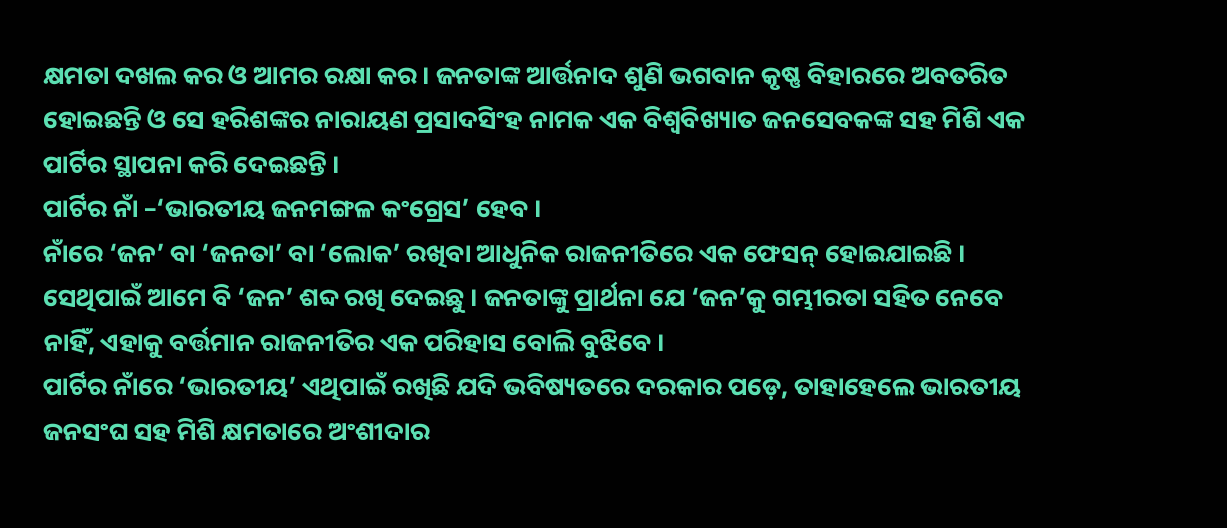କ୍ଷମତା ଦଖଲ କର ଓ ଆମର ରକ୍ଷା କର । ଜନତାଙ୍କ ଆର୍ତ୍ତନାଦ ଶୁଣି ଭଗବାନ କୃଷ୍ଣ ବିହାରରେ ଅବତରିତ ହୋଇଛନ୍ତି ଓ ସେ ହରିଶଙ୍କର ନାରାୟଣ ପ୍ରସାଦସିଂହ ନାମକ ଏକ ବିଶ୍ୱବିଖ୍ୟାତ ଜନସେବକଙ୍କ ସହ ମିଶି ଏକ ପାର୍ଟିର ସ୍ଥାପନା କରି ଦେଇଛନ୍ତି ।
ପାର୍ଟିର ନାଁ –‘ଭାରତୀୟ ଜନମଙ୍ଗଳ କଂଗ୍ରେସ’ ହେବ ।
ନାଁରେ ‘ଜନ’ ବା ‘ଜନତା’ ବା ‘ଲୋକ’ ରଖିବା ଆଧୁନିକ ରାଜନୀତିରେ ଏକ ଫେସନ୍ ହୋଇଯାଇଛି । ସେଥିପାଇଁ ଆମେ ବି ‘ଜନ’ ଶବ୍ଦ ରଖି ଦେଇଛୁ । ଜନତାଙ୍କୁ ପ୍ରାର୍ଥନା ଯେ ‘ଜନ’କୁ ଗମ୍ଭୀରତା ସହିତ ନେବେ ନାହିଁ, ଏହାକୁ ବର୍ତ୍ତମାନ ରାଜନୀତିର ଏକ ପରିହାସ ବୋଲି ବୁଝିବେ ।
ପାର୍ଟିର ନାଁରେ ‘ଭାରତୀୟ’ ଏଥିପାଇଁ ରଖିଛି ଯଦି ଭବିଷ୍ୟତରେ ଦରକାର ପଡ଼େ, ତାହାହେଲେ ଭାରତୀୟ ଜନସଂଘ ସହ ମିଶି କ୍ଷମତାରେ ଅଂଶୀଦାର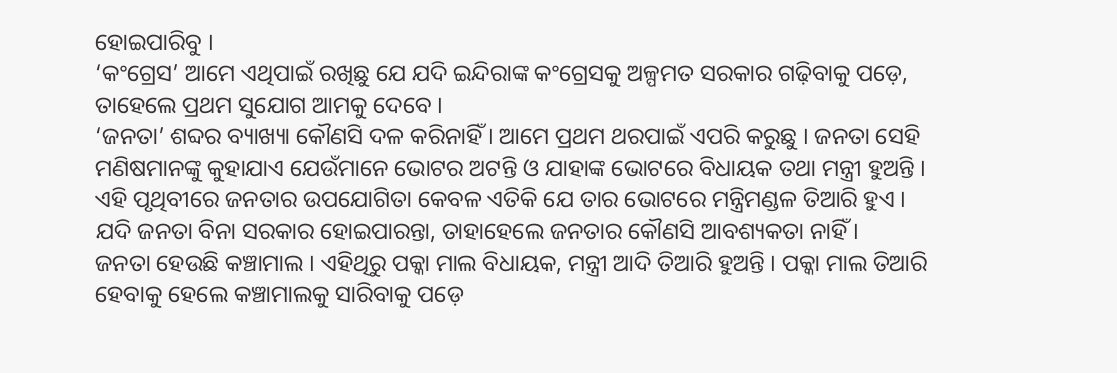ହୋଇପାରିବୁ ।
‘କଂଗ୍ରେସ’ ଆମେ ଏଥିପାଇଁ ରଖିଛୁ ଯେ ଯଦି ଇନ୍ଦିରାଙ୍କ କଂଗ୍ରେସକୁ ଅଳ୍ପମତ ସରକାର ଗଢ଼ିବାକୁ ପଡ଼େ, ତାହେଲେ ପ୍ରଥମ ସୁଯୋଗ ଆମକୁ ଦେବେ ।
‘ଜନତା’ ଶବ୍ଦର ବ୍ୟାଖ୍ୟା କୌଣସି ଦଳ କରିନାହିଁ । ଆମେ ପ୍ରଥମ ଥରପାଇଁ ଏପରି କରୁଛୁ । ଜନତା ସେହି ମଣିଷମାନଙ୍କୁ କୁହାଯାଏ ଯେଉଁମାନେ ଭୋଟର ଅଟନ୍ତି ଓ ଯାହାଙ୍କ ଭୋଟରେ ବିଧାୟକ ତଥା ମନ୍ତ୍ରୀ ହୁଅନ୍ତି । ଏହି ପୃଥିବୀରେ ଜନତାର ଉପଯୋଗିତା କେବଳ ଏତିକି ଯେ ତାର ଭୋଟରେ ମନ୍ତ୍ରିମଣ୍ଡଳ ତିଆରି ହୁଏ । ଯଦି ଜନତା ବିନା ସରକାର ହୋଇପାରନ୍ତା, ତାହାହେଲେ ଜନତାର କୌଣସି ଆବଶ୍ୟକତା ନାହିଁ ।
ଜନତା ହେଉଛି କଞ୍ଚାମାଲ । ଏହିଥିରୁ ପକ୍କା ମାଲ ବିଧାୟକ, ମନ୍ତ୍ରୀ ଆଦି ତିଆରି ହୁଅନ୍ତି । ପକ୍କା ମାଲ ତିଆରି ହେବାକୁ ହେଲେ କଞ୍ଚାମାଲକୁ ସାରିବାକୁ ପଡ଼େ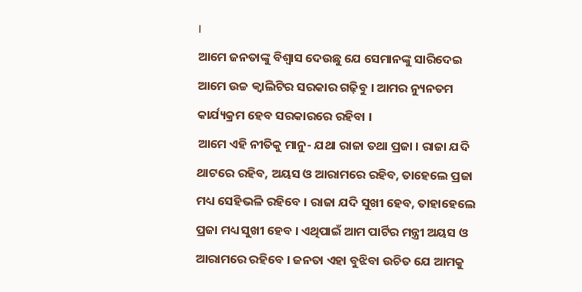।
ଆମେ ଜନତାଙ୍କୁ ବିଶ୍ୱାସ ଦେଉଛୁ ଯେ ସେମାନଙ୍କୁ ସାରିଦେଇ ଆମେ ଉଚ୍ଚ କ୍ୱାଲିଟିର ସରକାର ଗଢ଼ିବୁ । ଆମର ନ୍ୟୁନତମ କାର୍ଯ୍ୟକ୍ରମ ହେବ ସରକାରରେ ରହିବା ।
ଆମେ ଏହି ନୀତିକୁ ମାନୁ- ଯଥା ରାଜା ତଥା ପ୍ରଜା । ରାଜା ଯଦି ଥାଟରେ ରହିବ, ଅୟସ ଓ ଆରାମରେ ରହିବ, ତାହେଲେ ପ୍ରଜା ମଧ୍ୟ ସେହିଭଳି ରହିବେ । ରାଜା ଯଦି ସୁଖୀ ହେବ, ତାହାହେଲେ ପ୍ରଜା ମଧ୍ୟ ସୁଖୀ ହେବ । ଏଥିପାଇଁ ଆମ ପାର୍ଟିର ମନ୍ତ୍ରୀ ଅୟସ ଓ ଆରାମରେ ରହିବେ । ଜନତା ଏହା ବୁଝିବା ଉଚିତ ଯେ ଆମକୁ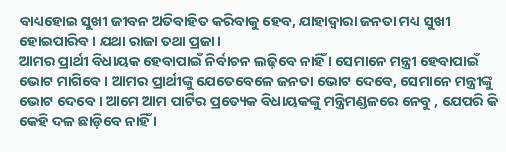ବାଧ୍ୟହୋଇ ସୁଖୀ ଜୀବନ ଅତିବାହିତ କରିବାକୁ ହେବ, ଯାହାଦ୍ୱାରା ଜନତା ମଧ୍ୟ ସୁଖୀ ହୋଇପାରିବ । ଯଥା ରାଜା ତଥା ପ୍ରଜା ।
ଆମର ପ୍ରାର୍ଥୀ ବିଧାୟକ ହେବାପାଇଁ ନିର୍ବାଚନ ଲଢ଼ିବେ ନାହିଁ । ସେମାନେ ମନ୍ତ୍ରୀ ହେବାପାଇଁ ଭୋଟ ମାଗିବେ । ଆମର ପ୍ରାର୍ଥୀଙ୍କୁ ଯେତେବେଳେ ଜନତା ଭୋଟ ଦେବେ, ସେମାନେ ମନ୍ତ୍ରୀଙ୍କୁ ଭୋଟ ଦେବେ । ଆମେ ଆମ ପାର୍ଟିର ପ୍ରତ୍ୟେକ ବିଧାୟକଙ୍କୁ ମନ୍ତ୍ରିମଣ୍ଡଳରେ ନେବୁ , ଯେପରି କି କେହି ଦଳ ଛାଡ଼ିବେ ନାହିଁ ।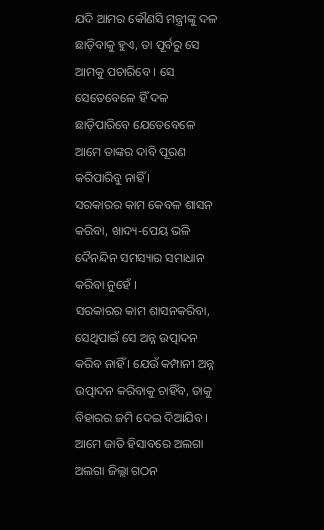ଯଦି ଆମର କୌଣସି ମନ୍ତ୍ରୀଙ୍କୁ ଦଳ ଛାଡ଼ିବାକୁ ହୁଏ, ତା ପୂର୍ବରୁ ସେ ଆମକୁ ପଚାରିବେ । ସେ ସେତେବେଳେ ହିଁ ଦଳ ଛାଡ଼ିପାରିବେ ଯେତେବେଳେ ଆମେ ତାଙ୍କର ଦାବି ପୂରଣ କରିପାରିବୁ ନାହିଁ ।
ସରକାରର କାମ କେବଳ ଶାସନ କରିବା, ଖାଦ୍ୟ-ପେୟ ଭଳି ଦୈନନ୍ଦିନ ସମସ୍ୟାର ସମାଧାନ କରିବା ନୁହେଁ ।
ସରକାରର କାମ ଶାସନକରିବା, ସେଥିପାଇଁ ସେ ଅନ୍ନ ଉତ୍ପାଦନ କରିବ ନାହିଁ । ଯେଉଁ କମ୍ପାନୀ ଅନ୍ନ ଉତ୍ପାଦନ କରିବାକୁ ଚାହିଁବ, ତାକୁ ବିହାରର ଜମି ଦେଇ ଦିଆଯିବ ।
ଆମେ ଜାତି ହିସାବରେ ଅଲଗା ଅଲଗା ଜିଲ୍ଲା ଗଠନ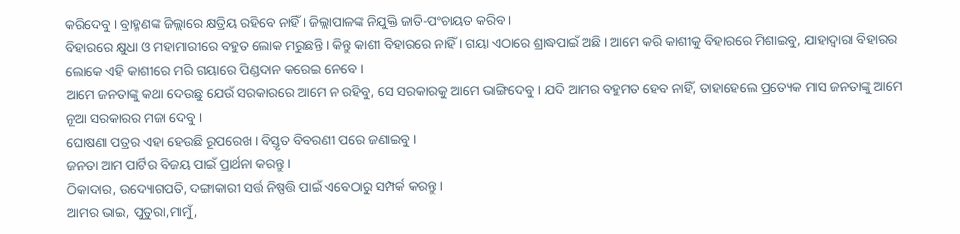କରିଦେବୁ । ବ୍ରାହ୍ମଣଙ୍କ ଜିଲ୍ଲାରେ କ୍ଷତ୍ରିୟ ରହିବେ ନାହିଁ । ଜିଲ୍ଲାପାଳଙ୍କ ନିଯୁକ୍ତି ଜାତି-ପଂଚାୟତ କରିବ ।
ବିହାରରେ କ୍ଷୁଧା ଓ ମହାମାରୀରେ ବହୁତ ଲୋକ ମରୁଛନ୍ତି । କିନ୍ତୁ କାଶୀ ବିହାରରେ ନାହିଁ । ଗୟା ଏଠାରେ ଶ୍ରାଦ୍ଧପାଇଁ ଅଛି । ଆମେ କରି କାଶୀକୁ ବିହାରରେ ମିଶାଇବୁ, ଯାହାଦ୍ୱାରା ବିହାରର ଲୋକେ ଏହି କାଶୀରେ ମରି ଗୟାରେ ପିଣ୍ଡଦାନ କରେଇ ନେବେ ।
ଆମେ ଜନତାଙ୍କୁ କଥା ଦେଉଛୁ ଯେଉଁ ସରକାରରେ ଆମେ ନ ରହିବୁ, ସେ ସରକାରକୁ ଆମେ ଭାଙ୍ଗିଦେବୁ । ଯଦି ଆମର ବହୁମତ ହେବ ନାହିଁ, ତାହାହେଲେ ପ୍ରତ୍ୟେକ ମାସ ଜନତାଙ୍କୁ ଆମେ ନୂଆ ସରକାରର ମଜା ଦେବୁ ।
ଘୋଷଣା ପତ୍ରର ଏହା ହେଉଛି ରୂପରେଖ । ବିସ୍ତୃତ ବିବରଣୀ ପରେ ଜଣାଇବୁ ।
ଜନତା ଆମ ପାର୍ଟିର ବିଜୟ ପାଇଁ ପ୍ରାର୍ଥନା କରନ୍ତୁ ।
ଠିକାଦାର, ଉଦ୍ୟୋଗପତି, ଦଙ୍ଗାକାରୀ ସର୍ତ୍ତ ନିଷ୍ପତ୍ତି ପାଇଁ ଏବେଠାରୁ ସମ୍ପର୍କ କରନ୍ତୁ ।
ଆମର ଭାଇ, ପୁତୁରା,ମାମୁଁ,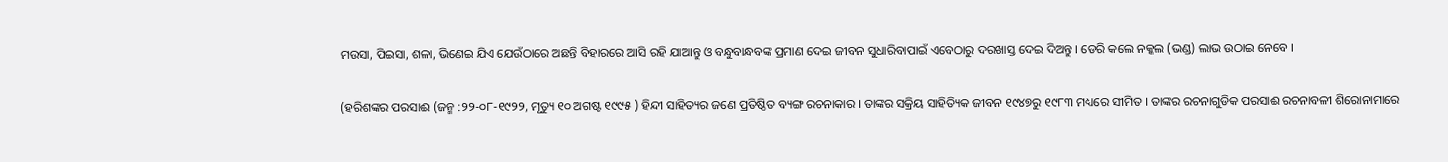ମଉସା, ପିଇସା, ଶଳା, ଭିଣେଇ ଯିଏ ଯେଉଁଠାରେ ଅଛନ୍ତି ବିହାରରେ ଆସି ରହି ଯାଆନ୍ତୁ ଓ ବନ୍ଧୁବାନ୍ଧବଙ୍କ ପ୍ରମାଣ ଦେଇ ଜୀବନ ସୁଧାରିବାପାଇଁ ଏବେଠାରୁ ଦରଖାସ୍ତ ଦେଇ ଦିଅନ୍ତୁ । ଡେରି କଲେ ନକ୍କଲ (ଭଣ୍ଡ) ଲାଭ ଉଠାଇ ନେବେ ।

(ହରିଶଙ୍କର ପରସାଈ (ଜନ୍ମ :୨୨-୦୮-୧୯୨୨, ମୃତ୍ୟୁ ୧୦ ଅଗଷ୍ଟ ୧୯୯୫ ) ହିନ୍ଦୀ ସାହିତ୍ୟର ଜଣେ ପ୍ରତିଷ୍ଠିତ ବ୍ୟଙ୍ଗ ରଚନାକାର । ତାଙ୍କର ସକ୍ରିୟ ସାହିତ୍ୟିକ ଜୀବନ ୧୯୪୭ରୁ ୧୯୮୩ ମଧ୍ୟରେ ସୀମିତ । ତାଙ୍କର ରଚନାଗୁଡିକ ପରସାଈ ରଚନାବଳୀ ଶିରୋନାମାରେ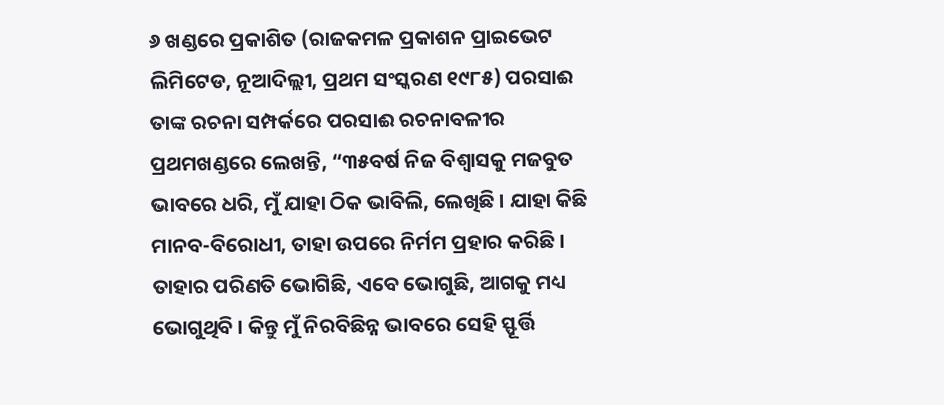୬ ଖଣ୍ଡରେ ପ୍ରକାଶିତ (ରାଜକମଳ ପ୍ରକାଶନ ପ୍ରାଇଭେଟ ଲିମିଟେଡ, ନୂଆଦିଲ୍ଲୀ, ପ୍ରଥମ ସଂସ୍କରଣ ୧୯୮୫) ପରସାଈ ତାଙ୍କ ରଚନା ସମ୍ପର୍କରେ ପରସାଈ ରଚନାବଳୀର ପ୍ରଥମଖଣ୍ଡରେ ଲେଖନ୍ତି, “୩୫ବର୍ଷ ନିଜ ବିଶ୍ୱାସକୁ ମଜବୁତ ଭାବରେ ଧରି, ମୁଁ ଯାହା ଠିକ ଭାବିଲି, ଲେଖିଛି । ଯାହା କିଛି ମାନବ-ବିରୋଧୀ, ତାହା ଉପରେ ନିର୍ମମ ପ୍ରହାର କରିଛି । ତାହାର ପରିଣତି ଭୋଗିଛି, ଏବେ ଭୋଗୁଛି, ଆଗକୁ ମଧ୍ୟ ଭୋଗୁଥିବି । କିନ୍ତୁ ମୁଁ ନିରବିଛିନ୍ନ ଭାବରେ ସେହି ସ୍ଫୂର୍ତ୍ତି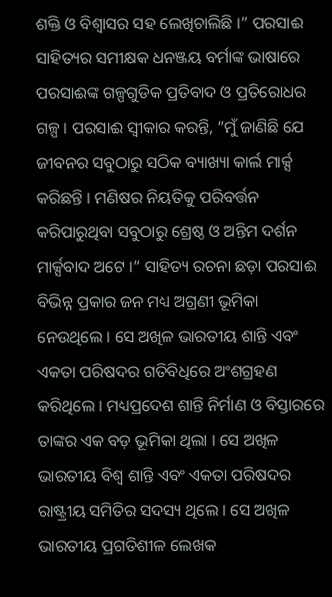ଶକ୍ତି ଓ ବିଶ୍ୱାସର ସହ ଲେଖିଚାଲିଛି ।” ପରସାଈ ସାହିତ୍ୟର ସମୀକ୍ଷକ ଧନଞ୍ଜୟ ବର୍ମାଙ୍କ ଭାଷାରେ ପରସାଈଙ୍କ ଗଳ୍ପଗୁଡିକ ପ୍ରତିବାଦ ଓ ପ୍ରତିରୋଧର ଗଳ୍ପ । ପରସାଈ ସ୍ୱୀକାର କରନ୍ତି, “ମୁଁ ଜାଣିଛି ଯେ ଜୀବନର ସବୁଠାରୁ ସଠିକ ବ୍ୟାଖ୍ୟା କାର୍ଲ ମାର୍କ୍ସ କରିଛନ୍ତି । ମଣିଷର ନିୟତିକୁ ପରିବର୍ତ୍ତନ କରିପାରୁଥିବା ସବୁଠାରୁ ଶ୍ରେଷ୍ଠ ଓ ଅନ୍ତିମ ଦର୍ଶନ ମାର୍କ୍ସବାଦ ଅଟେ ।” ସାହିତ୍ୟ ରଚନା ଛଡ଼ା ପରସାଈ ବିଭିନ୍ନ ପ୍ରକାର ଜନ ମଧ୍ୟ ଅଗ୍ରଣୀ ଭୂମିକା ନେଉଥିଲେ । ସେ ଅଖିଳ ଭାରତୀୟ ଶାନ୍ତି ଏବଂ ଏକତା ପରିଷଦର ଗତିବିଧିରେ ଅଂଶଗ୍ରହଣ କରିଥିଲେ । ମଧ୍ୟପ୍ରଦେଶ ଶାନ୍ତି ନିର୍ମାଣ ଓ ବିସ୍ତାରରେ ତାଙ୍କର ଏକ ବଡ଼ ଭୂମିକା ଥିଲା । ସେ ଅଖିଳ ଭାରତୀୟ ବିଶ୍ୱ ଶାନ୍ତି ଏବଂ ଏକତା ପରିଷଦର ରାଷ୍ଟ୍ରୀୟ ସମିତିର ସଦସ୍ୟ ଥିଲେ । ସେ ଅଖିଳ ଭାରତୀୟ ପ୍ରଗତିଶୀଳ ଲେଖକ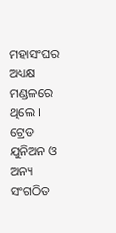ମହାସଂଘର ଅଧ୍ୟକ୍ଷ ମଣ୍ଡଳରେ ଥିଲେ । ଟ୍ରେଡ ଯୁନିଅନ ଓ ଅନ୍ୟ ସଂଗଠିତ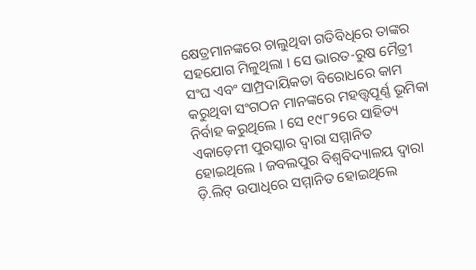କ୍ଷେତ୍ରମାନଙ୍କରେ ଚାଲୁଥିବା ଗତିବିଧିରେ ତାଙ୍କର ସହଯୋଗ ମିଳୁଥିଲା । ସେ ଭାରତ-ରୁଷ ମୈତ୍ରୀ ସଂଘ ଏବଂ ସାମ୍ପ୍ରଦାୟିକତା ବିରୋଧରେ କାମ କରୁଥିବା ସଂଗଠନ ମାନଙ୍କରେ ମହତ୍ତ୍ୱପୂର୍ଣ୍ଣ ଭୂମିକା ନିର୍ବାହ କରୁଥିଲେ । ସେ ୧୯୮୨ରେ ସାହିତ୍ୟ ଏକାଡ଼େମୀ ପୁରସ୍କାର ଦ୍ୱାରା ସମ୍ମାନିତ ହୋଇଥିଲେ । ଜବଲପୁର ବିଶ୍ୱବିଦ୍ୟାଳୟ ଦ୍ୱାରା ଡ଼ି.ଲିଟ୍ ଉପାଧିରେ ସମ୍ମାନିତ ହୋଇଥିଲେ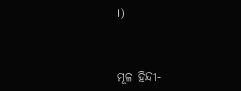।)



ମୂଳ ହିନ୍ଦୀ-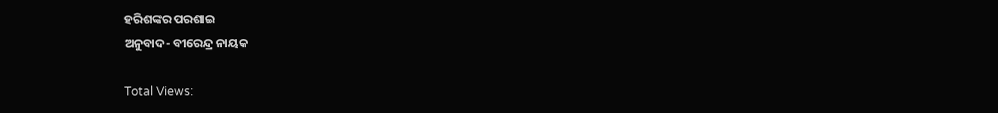ହରିଶଙ୍କର ପରଶାଇ
ଅନୁବାଦ- ବୀରେନ୍ଦ୍ର ନାୟକ

Total Views: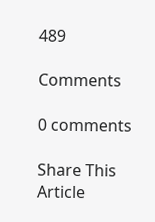489

Comments

0 comments

Share This Article